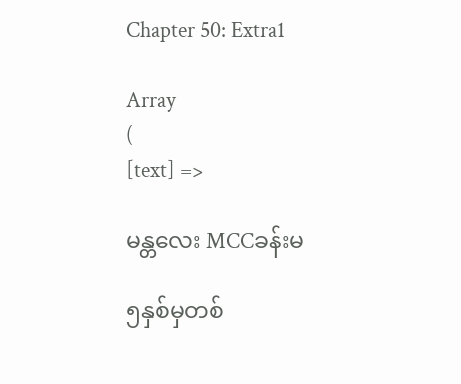Chapter 50: Extra1

Array
(
[text] =>

မန္တလေး MCCခန်းမ

၅နှစ်မှတစ်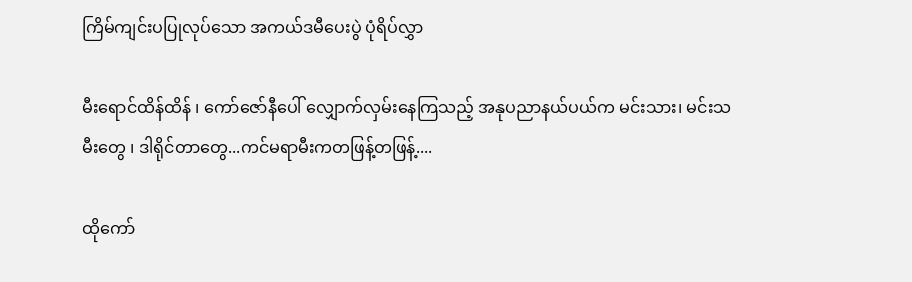ကြိမ်ကျင်းပပြုလုပ်သော အကယ်ဒမီပေးပွဲ ပုံရိပ်လွှာ

မီးရောင်ထိန်ထိန် ၊ ကော်ဇော်နီပေါ် လျှောက်လှမ်းနေကြသည့် အနုပညာနယ်ပယ်က မင်းသား၊ မင်းသမီးတွေ ၊ ဒါရိုင်တာတွေ...ကင်မရာမီးကတဖြန့်တဖြန့်....

ထိုကော်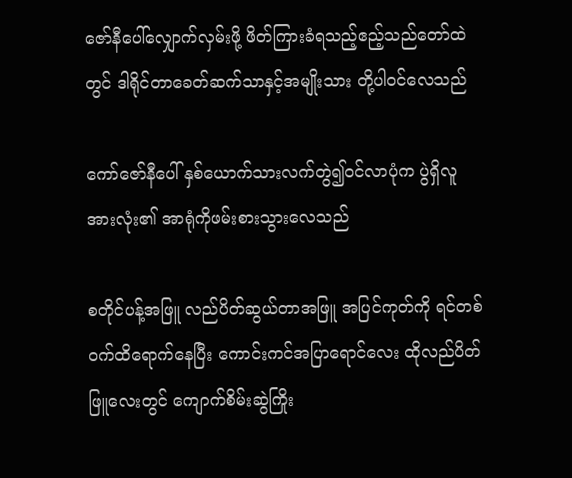ဇော်နီပေါ်လျှောက်လှမ်းဖို့ ဖိတ်ကြားခံရသည့်ဧည့်သည်တော်ထဲတွင် ဒါရိုင်တာခေတ်ဆက်သာနှင့်အမျိုးသား တို့ပါဝင်လေသည်

ကော်ဇော်နီပေါ် နှစ်ယောက်သားလက်တွဲ၍ဝင်လာပုံက ပွဲရှိလူအားလုံး၏ အာရုံကိုဖမ်းစားသွားလေသည်

စတိုင်ပန့်အဖြူ လည်ပိတ်ဆွယ်တာအဖြူ အပြင်ကုတ်ကို ရင်တစ်ဝက်ထိရောက်နေပြီး ကောင်းကင်အပြာရောင်လေး ထိုလည်ပိတ်ဖြူလေးတွင် ကျောက်စိမ်းဆွဲကြိုး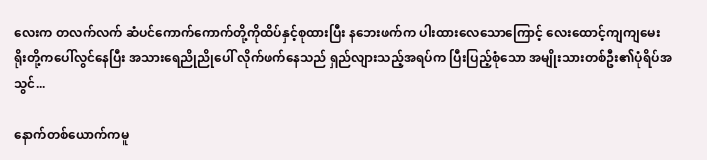လေးက တလက်လက် ဆံပင်ကောက်ကောက်တို့ကိုထိပ်နှင့်စုထားပြီး နဘေးဖက်က ပါးထားလေသောကြောင့် လေးထောင့်ကျကျမေးရိုးတို့ကပေါ်လွင်နေပြီး အသားရေညိုညိုပေါ် လိုက်ဖက်နေသည် ရှည်လျားသည့်အရပ်က ပြီးပြည့်စုံသော အမျိုးသားတစ်ဦး၏ပုံရိပ်အသွင်...

နောက်တစ်ယောက်ကမူ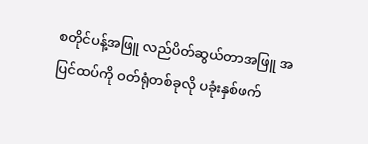စတိုင်ပန့်အဖြူ လည်ပိတ်ဆွယ်တာအဖြူ အပြင်ထပ်ကို ဝတ်ရုံတစ်ခုလို ပခုံးနှစ်ဖက်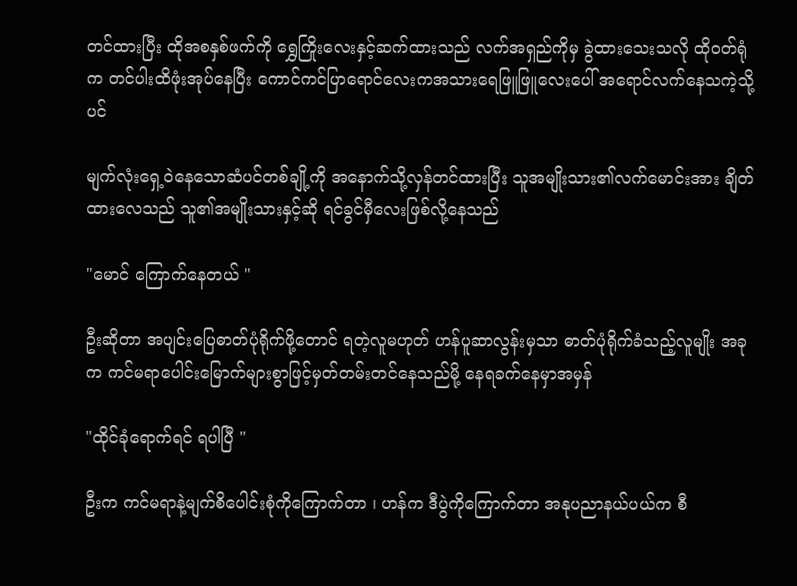တင်ထားပြီး ထိုအစနှစ်ဖက်ကို ရွှေကြိုးလေးနှင့်ဆက်ထားသည် လက်အရှည်ကိုမှ ခွဲထားသေးသလို ထိုဝတ်ရုံက တင်ပါးထိဖုံးအုပ်နေပြီး ကောင်ကင်ပြာရောင်လေးကအသားရေဖြူဖြူလေးပေါ် အရောင်လက်နေသကဲ့သို့ပင်

မျက်လုံးရှေ့ဝဲနေသောဆံပင်တစ်ချို့ကို အနောက်သို့လှန်တင်ထားပြီး သူအမျိုးသား၏လက်မောင်းအား ချိတ်ထားလေသည် သူ၏အမျိုးသားနှင့်ဆို ရင်ခွင်မှီလေးဖြစ်လို့နေသည်

"မောင် ကြောက်နေတယ် "

ဦးဆိုတာ အပျင်းပြေဓာတ်ပုံရိုက်ဖို့တောင် ရတဲ့လူမဟုတ် ဟန်ပူဆာလွန်းမှသာ ဓာတ်ပုံရိုက်ခံသည့်လူမျိုး အခုက ကင်မရာပေါင်းမြောက်များစွာဖြင့်မှတ်တမ်းတင်နေသည်မို့ နေရခက်နေမှာအမှန်

"ထိုင်ခုံရောက်ရင် ရပါပြီ "

ဦးက ကင်မရာနဲ့မျက်စိပေါင်းစုံကိုကြောက်တာ ၊ ဟန်က ဒီပွဲကိုကြောက်တာ အနုပညာနယ်ပယ်က စီ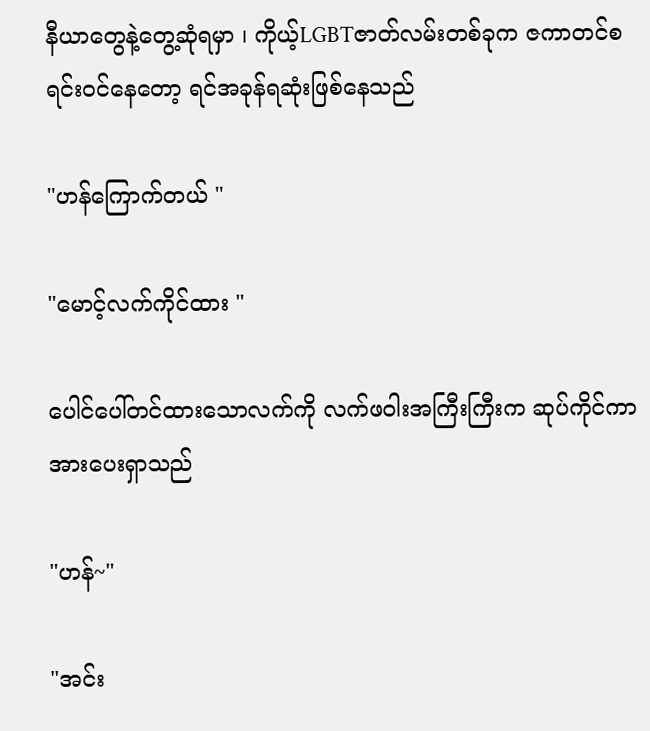နီယာတွေနဲ့တွေ့ဆုံရမှာ ၊ ကိုယ့်LGBTဇာတ်လမ်းတစ်ခုက ဇကာတင်စရင်းဝင်နေတော့ ရင်အခုန်ရဆုံးဖြစ်နေသည်

"ဟန်ကြောက်တယ် "

"မောင့်လက်ကိုင်ထား "

ပေါင်ပေါ်တင်ထားသောလက်ကို လက်ဖဝါးအကြီးကြီးက ဆုပ်ကိုင်ကာ အားပေးရှာသည်

"ဟန်~"

"အင်း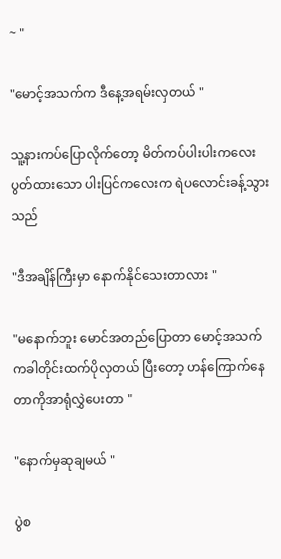~ "

"မောင့်အသက်က ဒီနေ့အရမ်းလှတယ် "

သူ့နားကပ်ပြောလိုက်တော့ မိတ်ကပ်ပါးပါးကလေးပွတ်ထားသော ပါးပြင်ကလေးက ရဲပလောင်းခန့်သွားသည်

"ဒီအချိန်ကြီးမှာ နောက်နိုင်သေးတာလား "

"မနောက်ဘူး မောင်အတည်ပြောတာ မောင့်အသက်ကခါတိုင်းထက်ပိုလှတယ် ပြီးတော့ ဟန်ကြောက်နေတာကိုအာရုံလွှဲပေးတာ "

"နောက်မှဆုချမယ် "

ပွဲစ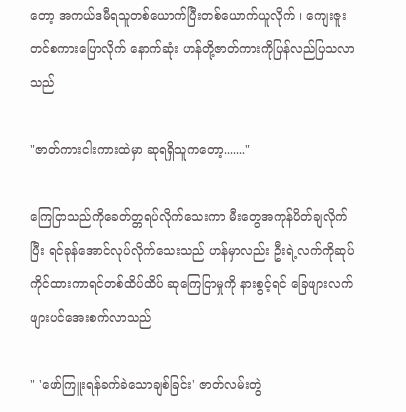တော့ အကယ်ဒမီရသူတစ်ယောက်ပြီးတစ်ယောက်ယူလိုက် ၊ ကျေးဇူးတင်စကားပြောလိုက် နောက်ဆုံး ဟန်တို့ဇာတ်ကားကိုပြန်လည်ပြသလာသည်

"ဇာတ်ကားငါးကားထဲမှာ ဆုရရှိသူကတော့......."

ကြေငြာသည်ကိုခေတ်တ္တရပ်လိုက်သေးကာ မီးတွေအကုန်ပိတ်ချလိုက်ပြီး ရင်ခုန်အောင်လုပ်လိုက်သေးသည် ဟန်မှာလည်း ဦးရဲ့လက်ကိုဆုပ်ကိုင်ထားကာရင်တစ်ထိပ်ထိပ် ဆုကြေငြာမှုကို နားစွင့်ရင် ခြေဖျားလက်ဖျားပင်အေးစက်လာသည်

" 'ဖော်ကြူးရန်ခက်ခဲသောချစ်ခြင်း' ဇာတ်လမ်းတွဲ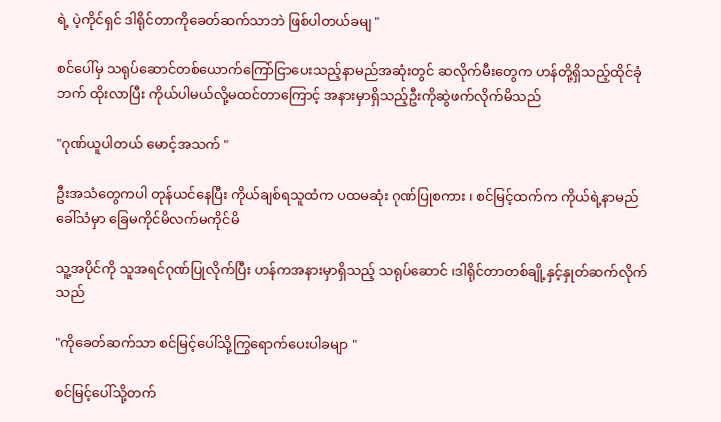ရဲ့ ပဲ့ကိုင်ရှင် ဒါရိုင်တာကိုခေတ်ဆက်သာဘဲ ဖြစ်ပါတယ်ခမျ "

စင်ပေါ်မှ သရုပ်ဆောင်တစ်ယောက်ကြော်ငြာပေးသည့်နာမည်အဆုံးတွင် ဆလိုက်မီးတွေက ဟန်တို့ရှိသည့်ထိုင်ခုံဘက် ထိုးလာပြီး ကိုယ်ပါမယ်လို့မထင်တာကြောင့် အနားမှာရှိသည့်ဦးကိုဆွဲဖက်လိုက်မိသည်

"ဂုဏ်ယူပါတယ် မောင့်အသက် "

ဦးအသံတွေကပါ တုန်ယင်နေပြီး ကိုယ်ချစ်ရသူထံက ပထမဆုံး ဂုဏ်ပြုစကား ၊ စင်မြင့်ထက်က ကိုယ်ရဲ့နာမည်ခေါ်သံမှာ ခြေမကိုင်မိလက်မကိုင်မိ

သူ့အပိုင်ကို သူအရင်ဂုဏ်ပြုလိုက်ပြီး ဟန်ကအနားမှာရှိသည့် သရုပ်ဆောင် ၊ဒါရိုင်တာတစ်ချို့နှင့်နှုတ်ဆက်လိုက်သည်

"ကိုခေတ်ဆက်သာ စင်မြင့်ပေါ်သို့ကြွရောက်ပေးပါခမျာ "

စင်မြင့်ပေါ်သို့တက်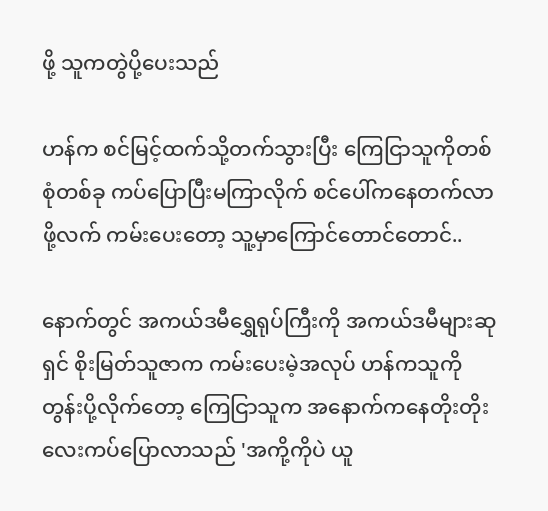ဖို့ သူကတွဲပို့ပေးသည်

ဟန်က စင်မြင့်ထက်သို့တက်သွားပြီး ကြေငြာသူကိုတစ်စုံတစ်ခု ကပ်ပြောပြီးမကြာလိုက် စင်ပေါ်ကနေတက်လာဖို့လက် ကမ်းပေးတော့ သူ့မှာကြောင်တောင်တောင်..

နောက်တွင် အကယ်ဒမီရွှေရုပ်ကြီးကို အကယ်ဒမီများဆုရှင် စိုးမြတ်သူဇာက ကမ်းပေးမဲ့အလုပ် ဟန်ကသူကို တွန်းပို့လိုက်တော့ ကြေငြာသူက အနောက်ကနေတိုးတိုးလေးကပ်ပြောလာသည် 'အကို့ကိုပဲ ယူ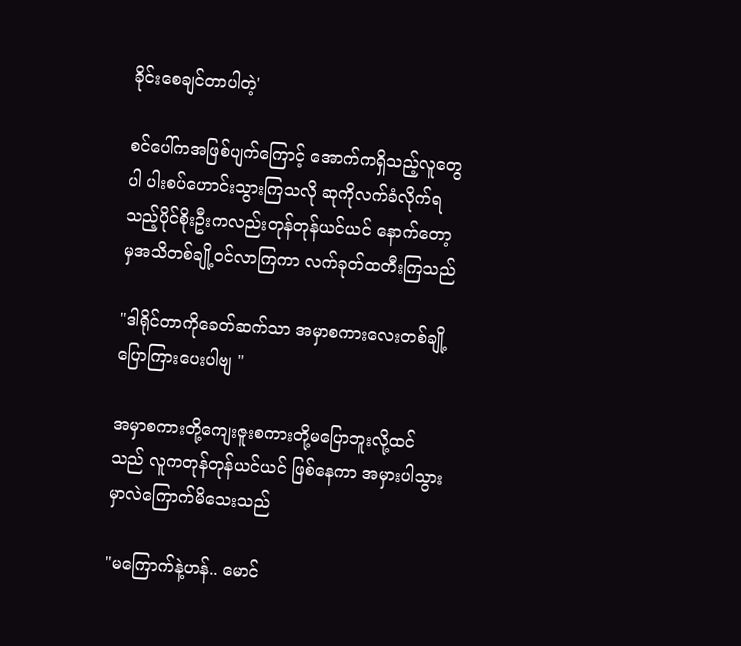ခိုင်းစေချင်တာပါတဲ့'

စင်ပေါ်ကအဖြစ်ပျက်ကြောင့် အောက်ကရှိသည့်လူတွေပါ ပါးစပ်ဟောင်းသွားကြသလို ဆုကိုလက်ခံလိုက်ရသည့်ပိုင်စိုးဦးကလည်းတုန်တုန်ယင်ယင် နောက်တော့မှအသိတစ်ချို့ဝင်လာကြကာ လက်ခုတ်ထတီးကြသည်

"ဒါရိုင်တာကိုခေတ်ဆက်သာ အမှာစကားလေးတစ်ချို့ပြောကြားပေးပါဗျ "

အမှာစကားတို့ကျေးဇူးစကားတို့မပြောဘူးလို့ထင်သည် လူကတုန်တုန်ယင်ယင် ဖြစ်နေကာ အမှားပါသွားမှာလဲကြောက်မိသေးသည်

"မကြောက်နဲ့ဟန်.. မောင်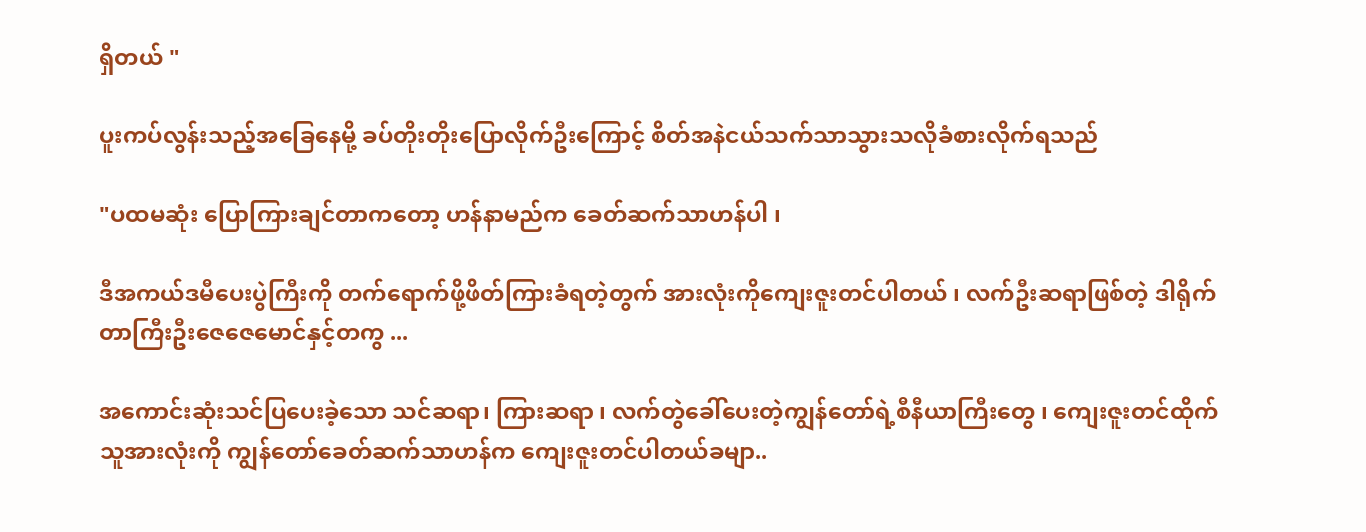ရှိတယ် "

ပူးကပ်လွန်းသည့်အခြေနေမို့ ခပ်တိုးတိုးပြောလိုက်ဦးကြောင့် စိတ်အနဲငယ်သက်သာသွားသလိုခံစားလိုက်ရသည်

"ပထမဆုံး ပြောကြားချင်တာကတော့ ဟန်နာမည်က ခေတ်ဆက်သာဟန်ပါ ၊

ဒီအကယ်ဒမီပေးပွဲကြီးကို တက်ရောက်ဖို့ဖိတ်ကြားခံရတဲ့တွက် အားလုံးကိုကျေးဇူးတင်ပါတယ် ၊ လက်ဦးဆရာဖြစ်တဲ့ ဒါရိုက်တာကြီးဦးဇေဇေမောင်နှင့်တကွ ...

အကောင်းဆုံးသင်ပြပေးခဲ့သော သင်ဆရာ၊ ကြားဆရာ ၊ လက်တွဲခေါ်ပေးတဲ့ကျွန်တော်ရဲ့စီနီယာကြီးတွေ ၊ ကျေးဇူးတင်ထိုက်သူအားလုံးကို ကျွန်တော်ခေတ်ဆက်သာဟန်က ကျေးဇူးတင်ပါတယ်ခမျာ..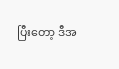ပြီးတော့ ဒီအ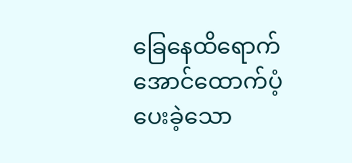ခြေနေထိရောက်အောင်ထောက်ပံ့ပေးခဲ့သော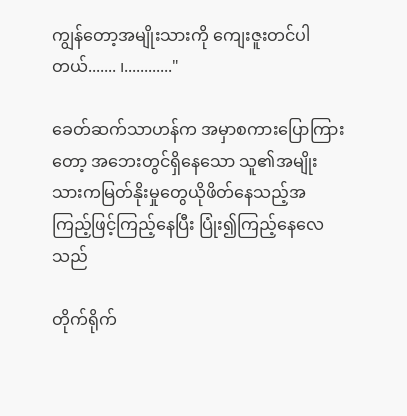ကျွန်တော့အမျိုးသားကို ကျေးဇူးတင်ပါတယ်....... ၊............"

ခေတ်ဆက်သာဟန်က အမှာစကားပြောကြားတော့ အဘေးတွင်ရှိနေသော သူ၏အမျိုးသားကမြတ်နိုးမှုတွေယိုဖိတ်နေသည့်အကြည့်ဖြင့်ကြည့်နေပြီး ပြုံး၍ကြည့်နေလေသည်

တိုက်ရိုက်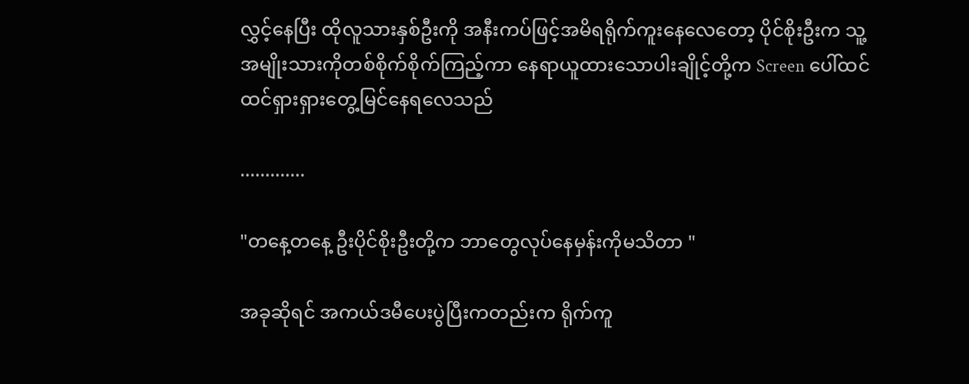လွှင့်နေပြီး ထိုလူသားနှစ်ဦးကို အနီးကပ်ဖြင့်အမိရရိုက်ကူးနေလေတော့ ပိုင်စိုးဦးက သူ့အမျိုးသားကိုတစ်စိုက်စိုက်ကြည့်ကာ နေရာယူထားသောပါးချိုင့်တို့က Screen ပေါ်ထင်ထင်ရှားရှားတွေ့မြင်နေရလေသည်

.............

"တနေ့တနေ့ ဦးပိုင်စိုးဦးတို့က ဘာတွေလုပ်နေမှန်းကိုမသိတာ "

အခုဆိုရင် အကယ်ဒမီပေးပွဲပြီးကတည်းက ရိုက်ကူ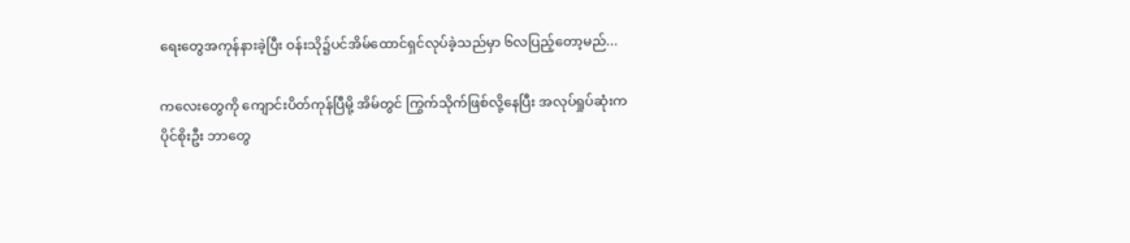ရေးတွေအကုန်နားခဲ့ပြီး ဝန်းသို၌ပင်အိမ်ထောင်ရှင်လုပ်ခဲ့သည်မှာ ၆လပြည့်တော့မည်...

ကလေးတွေကို ကျောင်းပိတ်ကုန်ပြီမို့ အိမ်တွင် ကြွက်သိုက်ဖြစ်လို့နေပြီး အလုပ်ရှုပ်ဆုံးက ပိုင်စိုးဦး ဘာတွေ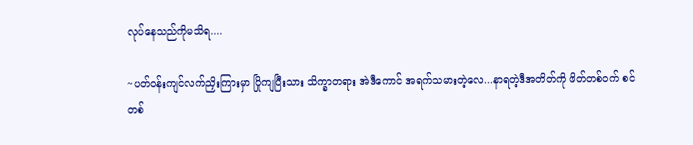လုပ်နေသည်ကိုမသိရ....

~ပတ်ဝန်းကျင်လက်ညှိးကြားမှာ ပြိုကျပြီးသား သိက္ခာတရား အဲဒီကောင် အရက်သမားတဲ့လေ...နာရတဲ့ဒီအတိတ်ကို ဖိတ်တစ်ဝက် စင်တစ်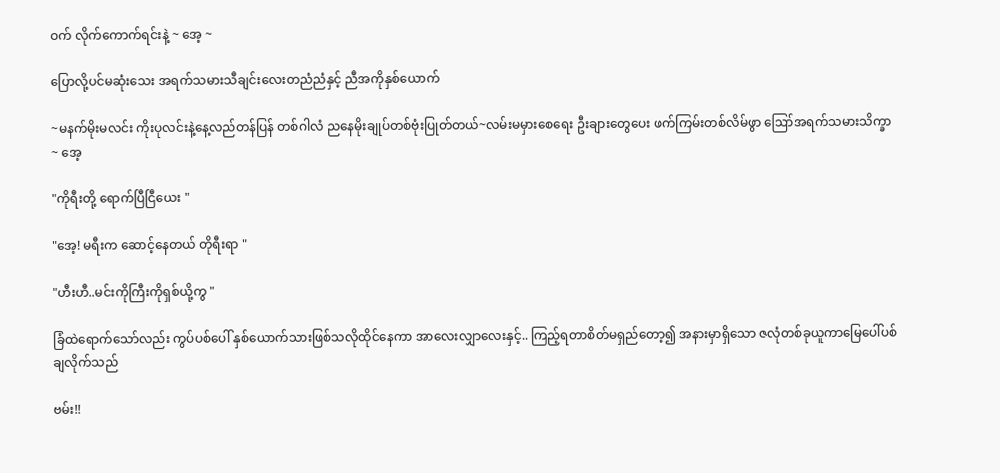ဝက် လိုက်ကောက်ရင်းနဲ့ ~ အေ့ ~

ပြောလို့ပင်မဆုံးသေး အရက်သမားသီချင်းလေးတညံညံနှင့် ညီအကိုနှစ်ယောက်

~မနက်မိုးမလင်း ကိုးပုလင်းနဲ့နေ့လည်တန်ပြန် တစ်ဂါလံ ညနေမိုးချုပ်တစ်ဗုံးပြုတ်တယ်~လမ်းမမှားစေရေး ဦးချားတွေပေး ဖက်ကြမ်းတစ်လိမ်ဖွာ ဪအရက်သမားသိက္ခာ ~ အေ့

"ကိုရီးတို့ ရောက်ပြီငြီယေး "

"အေ့! မရီးက ဆောင့်နေတယ် တိုရီးရာ "

"ဟီးဟီ..မင်းကိုကြီးကိုရှစ်ယို့ကွ "

ခြံထဲရောက်သော်လည်း ကွပ်ပစ်ပေါ် နှစ်ယောက်သားဖြစ်သလိုထိုင်နေကာ အာလေးလျှာလေးနှင့်.. ကြည့်ရတာစိတ်မရှည်တော့၍ အနားမှာရှိသော ဇလုံတစ်ခုယူကာမြေပေါ်ပစ်ချလိုက်သည်

ဗမ်း!!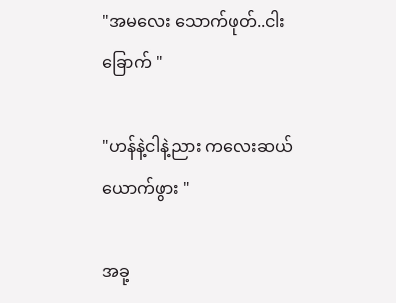"အမလေး သောက်ဖုတ်..ငါးခြောက် "

"ဟန်နဲ့ငါနဲ့ညား ကလေးဆယ်ယောက်ဖွား "

အခု့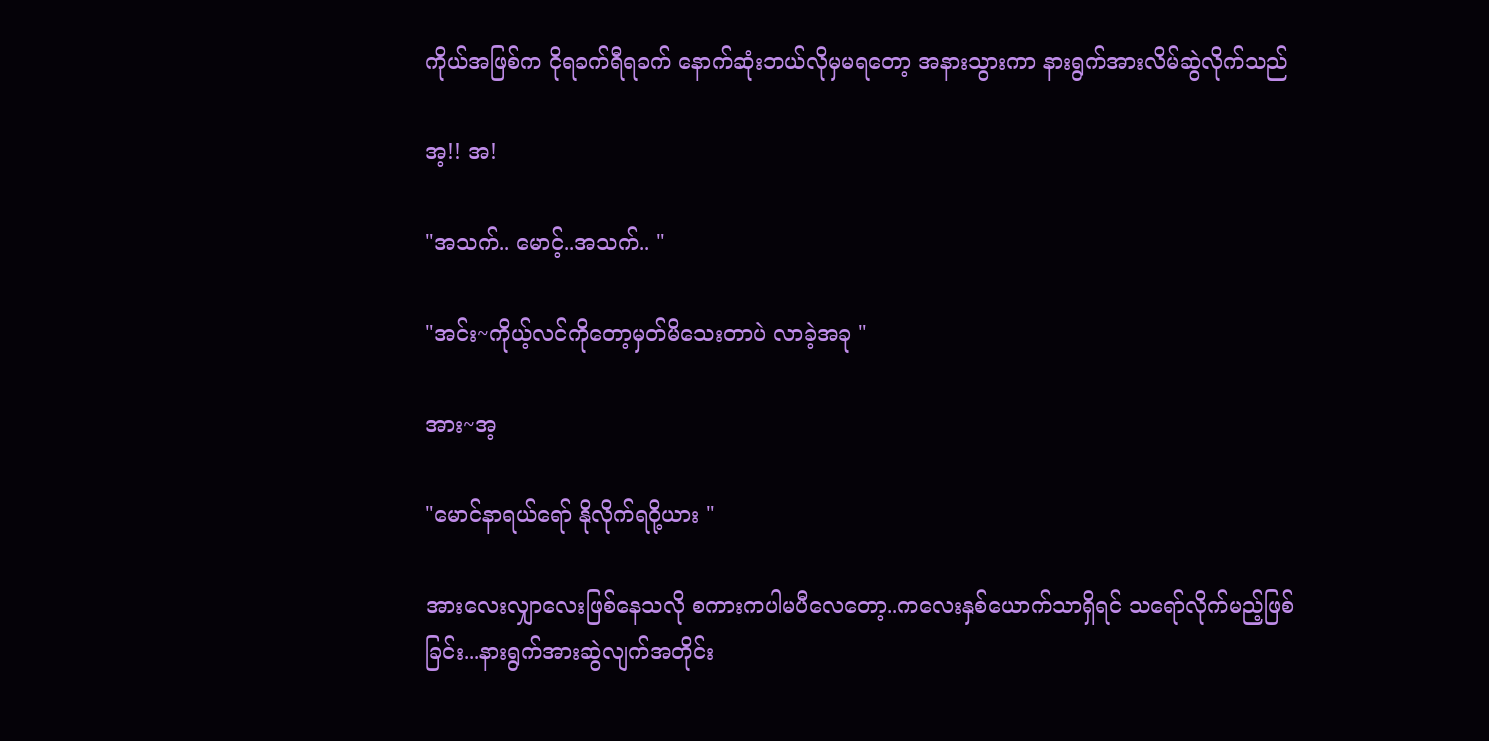ကိုယ်အဖြစ်က ငိုရခက်ရီရခက် နောက်ဆုံးဘယ်လိုမှမရတော့ အနားသွားကာ နားရွက်အားလိမ်ဆွဲလိုက်သည်

အ့!! အ!

"အသက်.. မောင့်..အသက်.. "

"အင်း~ကိုယ့်လင်ကိုတော့မှတ်မိသေးတာပဲ လာခဲ့အခု "

အား~အ့

"မောင်နာရယ်ရော် နိုလိုက်ရဝို့ယား "

အားလေးလျှာလေးဖြစ်နေသလို စကားကပါမပီလေတော့..ကလေးနှစ်ယောက်သာရှိရင် သရော်လိုက်မည့်ဖြစ်ခြင်း...နားရွက်အားဆွဲလျက်အတိုင်း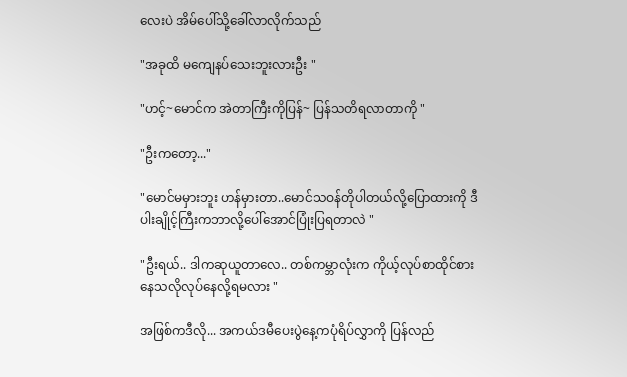လေးပဲ အိမ်ပေါ်သို့ခေါ်လာလိုက်သည်

"အခုထိ မကျေနပ်သေးဘူးလားဦး "

"ဟင့်~မောင်က အဲတာကြီးကိုပြန်~ ပြန်သတိရလာတာကို "

"ဦးကတော့..."

"မောင်မမှားဘူး ဟန်မှားတာ..မောင်သဝန်တိုပါတယ်လို့ပြောထားကို ဒီပါးချိုင့်ကြီးကဘာလို့ပေါ်အောင်ပြုံးပြရတာလဲ "

"ဦးရယ်.. ဒါကဆုယူတာလေ.. တစ်ကမ္ဘာလုံးက ကိုယ့်လုပ်စာထိုင်စားနေသလိုလုပ်နေလို့ရမလား "

အဖြစ်ကဒီလို... အကယ်ဒမီပေးပွဲနေ့ကပုံရိပ်လွှာကို ပြန်လည်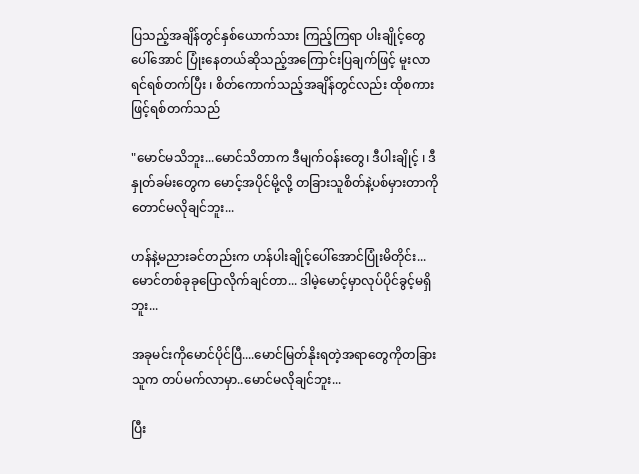ပြသည့်အချိန်တွင်နှစ်ယောက်သား ကြည့်ကြရာ ပါးချိုင့်တွေပေါ်အောင် ပြုံးနေတယ်ဆိုသည့်အကြောင်းပြချက်ဖြင့် မူးလာရင်ရစ်တက်ပြီး ၊ စိတ်ကောက်သည့်အချိန်တွင်လည်း ထိုစကားဖြင့်ရစ်တက်သည်

"မောင်မသိဘူး...မောင်သိတာက ဒီမျက်ဝန်းတွေ၊ ဒီပါးချိုင့် ၊ ဒီနှုတ်ခမ်းတွေက မောင့်အပိုင်မို့လို့ တခြားသူစိတ်နဲ့ပစ်မှားတာကိုတောင်မလိုချင်ဘူး...

ဟန်နဲ့မညားခင်တည်းက ဟန်ပါးချိုင့်ပေါ်အောင်ပြုံးမိတိုင်း...မောင်တစ်ခုခုပြောလိုက်ချင်တာ... ဒါမဲ့မောင့်မှာလုပ်ပိုင်ခွင့်မရှိဘူး...

အခုမင်းကိုမောင်ပိုင်ပြီ....မောင်မြတ်နိုးရတဲ့အရာတွေကိုတခြားသူက တပ်မက်လာမှာ..မောင်မလိုချင်ဘူး...

ပြီး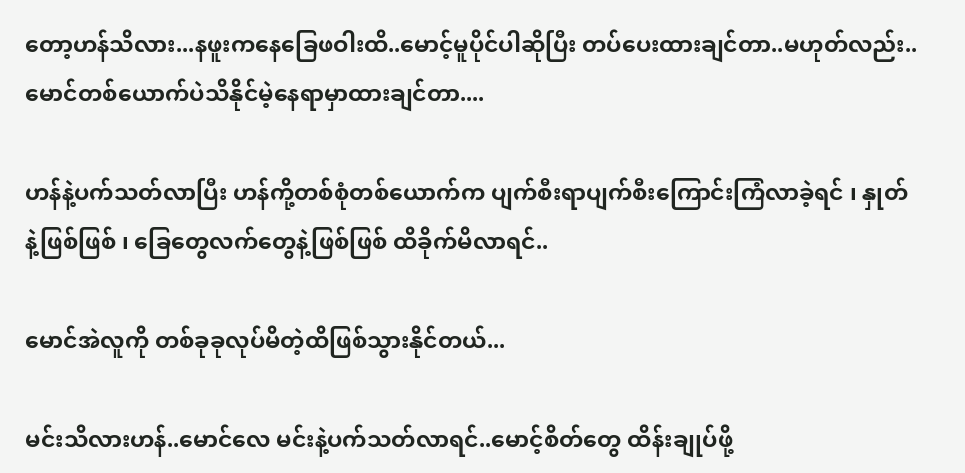တော့ဟန်သိလား...နဖူးကနေခြေဖဝါးထိ..မောင့်မူပိုင်ပါဆိုပြီး တပ်ပေးထားချင်တာ..မဟုတ်လည်း..မောင်တစ်ယောက်ပဲသိနိုင်မဲ့နေရာမှာထားချင်တာ....

ဟန်နဲ့ပက်သတ်လာပြီး ဟန်ကို့တစ်စုံတစ်ယောက်က ပျက်စီးရာပျက်စီးကြောင်းကြံလာခဲ့ရင် ၊ နှုတ်နဲ့ဖြစ်ဖြစ် ၊ ခြေတွေလက်တွေနဲ့ဖြစ်ဖြစ် ထိခိုက်မိလာရင်..

မောင်အဲလူကို တစ်ခုခုလုပ်မိတဲ့ထိဖြစ်သွားနိုင်တယ်...

မင်းသိလားဟန်..မောင်လေ မင်းနဲ့ပက်သတ်လာရင်..မောင့်စိတ်တွေ ထိန်းချုပ်ဖို့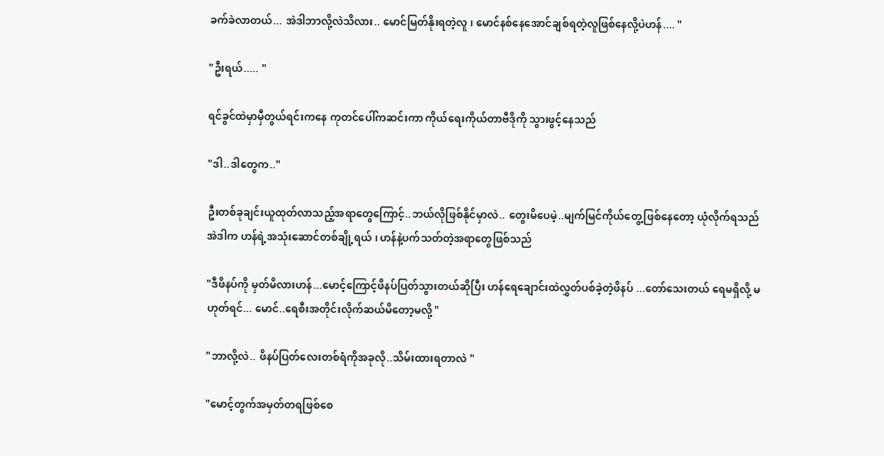ခက်ခဲလာတယ်... အဲဒါဘာလို့လဲသိလား.. မောင်မြတ်နိုးရတဲ့လူ ၊ မောင်နစ်နေအောင်ချစ်ရတဲ့လူဖြစ်နေလို့ပဲဟန်.... "

"ဦးရယ်..... "

ရင်ခွင်ထဲမှာမှီတွယ်ရင်းကနေ ကုတင်ပေါ်ကဆင်းကာ ကိုယ်ရေးကိုယ်တာဗီဒိုကို သွားဖွင့်နေသည်

"ဒါ..ဒါတွေက.."

ဦးတစ်ခုချင်းယူထုတ်လာသည့်အရာတွေကြောင့်..ဘယ်လိုဖြစ်နိုင်မှာလဲ.. တွေးမိပေမဲ့..မျက်မြင်ကိုယ်တွေ့ဖြစ်နေတော့ ယုံလိုက်ရသည် အဲဒါက ဟန်ရဲ့အသုံးဆောင်တစ်ချို့ရယ် ၊ ဟန်နဲ့ပက်သတ်တဲ့အရာတွေဖြစ်သည်

"ဒီဖိနပ်ကို မှတ်မိလားဟန်...မောင့်ကြောင့်ဖိနပ်ပြတ်သွားတယ်ဆိုပြီး ဟန်ရေချောင်းထဲလွှတ်ပစ်ခဲ့တဲ့ဖိနပ် ...တော်သေးတယ် ရေမရှိလို့ မဟုတ်ရင်... မောင်..ရေစီးအတိုင်းလိုက်ဆယ်မိတော့မလို့ "

"ဘာလို့လဲ.. ဖိနပ်ပြတ်လေးတစ်ရံကိုအခုလို..သိမ်းထားရတာလဲ "

"မောင့်တွက်အမှတ်တရဖြစ်စေ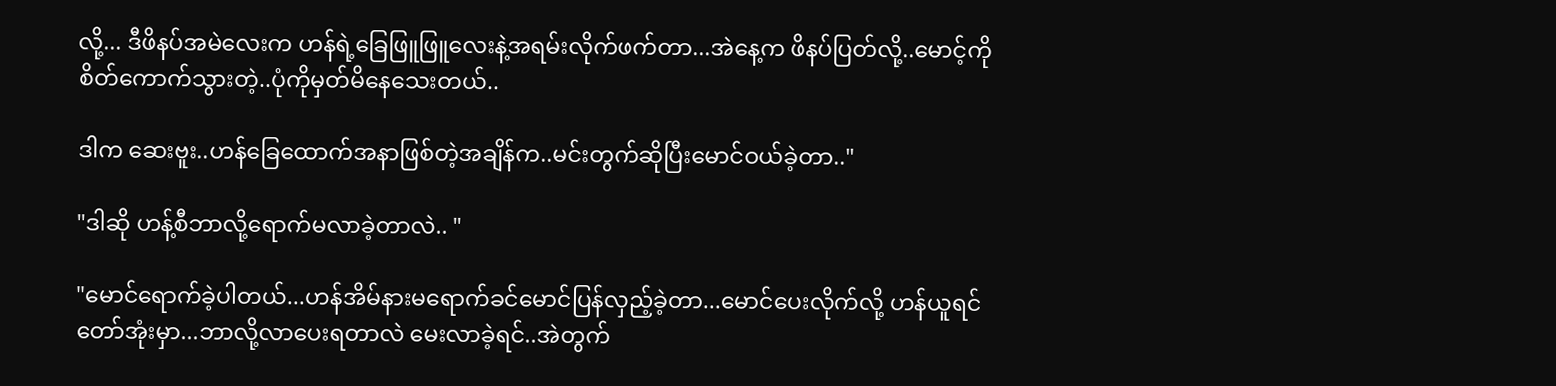လို့... ဒီဖိနပ်အမဲလေးက ဟန်ရဲ့ခြေဖြူဖြူလေးနဲ့အရမ်းလိုက်ဖက်တာ...အဲနေ့က ဖိနပ်ပြတ်လို့..မောင့်ကိုစိတ်ကောက်သွားတဲ့..ပုံကိုမှတ်မိနေသေးတယ်..

ဒါက ဆေးဗူး..ဟန်ခြေထောက်အနာဖြစ်တဲ့အချိန်က..မင်းတွက်ဆိုပြီးမောင်ဝယ်ခဲ့တာ.."

"ဒါဆို ဟန့်စီဘာလို့ရောက်မလာခဲ့တာလဲ.. "

"မောင်ရောက်ခဲ့ပါတယ်...ဟန်အိမ်နားမရောက်ခင်မောင်ပြန်လှည့်ခဲ့တာ...မောင်ပေးလိုက်လို့ ဟန်ယူရင်တော်အုံးမှာ...ဘာလို့လာပေးရတာလဲ မေးလာခဲ့ရင်..အဲတွက်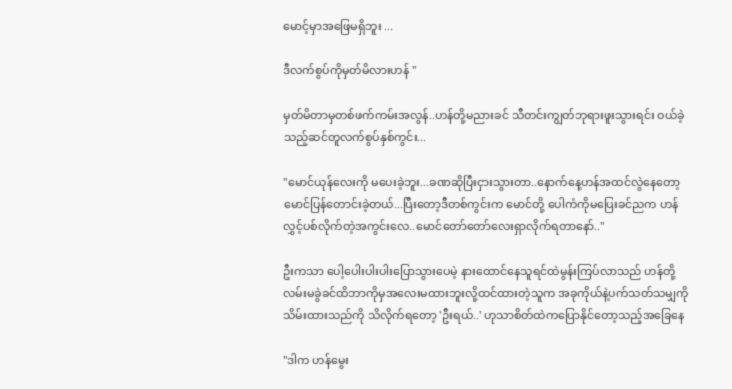မောင့်မှာအဖြေမရှိဘူး ...

ဒီလက်စွပ်ကိုမှတ်မိလားဟန် "

မှတ်မိတာမှတစ်ဖက်ကမ်းအလွန်..ဟန်တို့မညားခင် သီတင်းကျွတ်ဘုရားဖူးသွားရင်း ဝယ်ခဲ့သည့်ဆင်တူလက်စွပ်နှစ်ကွင်း...

"မောင်ယုန်လေးကို မပေးခဲ့ဘူး...ခဏဆိုပြီးငှားသွားတာ..နောက်နေ့ဟန်အထင်လွဲနေတော့ မောင်ပြန်တောင်းခဲ့တယ်...ပြီးတော့ဒီတစ်ကွင်းက မောင်တို့ ပေါကံကိုမပြေးခင်ညက ဟန်လွှင့်ပစ်လိုက်တဲ့အကွင်းလေ..မောင်တော်တော်လေးရှာလိုက်ရတာနော်.."

ဦးကသာ ပေါ့ပေါးပါးပါးပြောသွားပေမဲ့ နားထောင်နေသူရင်ထဲမွန်းကြပ်လာသည် ဟန်တို့လမ်းမခွဲခင်ထိဘာကိုမှအလေးမထားဘူးလို့ထင်ထားတဲ့သူက အခုကိုယ်နဲ့ပက်သတ်သမျှကို သိမ်းထားသည်ကို သိလိုက်ရတော့ 'ဦးရယ်..' ဟုသာစိတ်ထဲကပြောနိုင်တော့သည့်အခြေနေ

"ဒါက ဟန်မွေး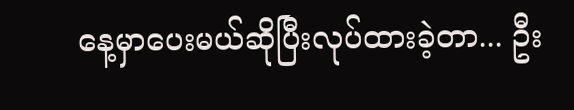နေ့မှာပေးမယ်ဆိုပြီးလုပ်ထားခဲ့တာ... ဦး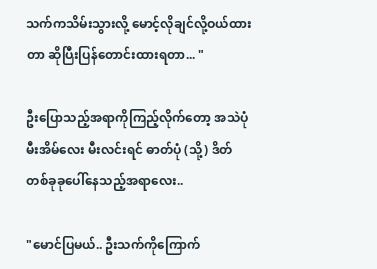သက်ကသိမ်းသွားလို့ မောင့်လိုချင်လို့ဝယ်ထားတာ ဆိုပြီးပြန်တောင်းထားရတာ... "

ဦးပြောသည့်အရာကိုကြည့်လိုက်တော့ အသဲပုံမီးအိမ်လေး မီးလင်းရင် ဓာတ်ပုံ (သို့) ဒိတ်တစ်ခုခုပေါ်နေသည့်အရာလေး..

"မောင်ပြမယ်.. ဦးသက်ကိုကြောက်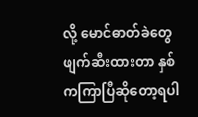လို့ မောင်ဓာတ်ခဲတွေဖျက်ဆီးထားတာ နှစ်ကကြာပြီဆိုတော့ရပါ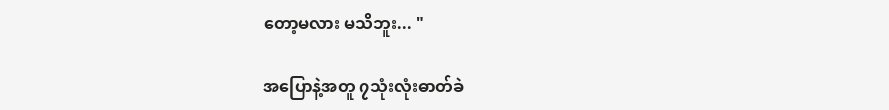တော့မလား မသိဘူး... "

အပြောနဲ့အတူ ၇သုံးလုံးဓာတ်ခဲ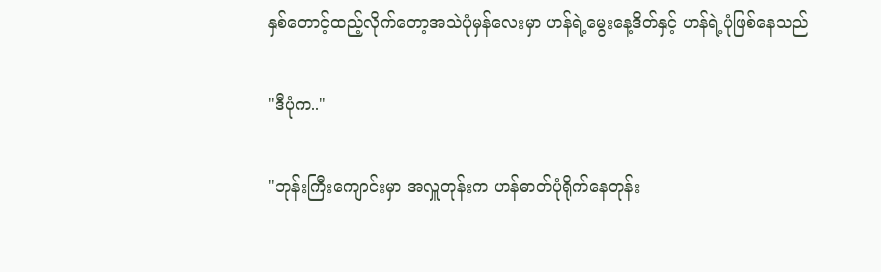နှစ်တောင့်ထည့်လိုက်တော့အသဲပုံမှန်လေးမှာ ဟန်ရဲ့မွေးနေ့ဒိတ်နှင့် ဟန်ရဲ့ပုံဖြစ်နေသည်

"ဒီပုံက.."

"ဘုန်းကြီးကျောင်းမှာ အလှူတုန်းက ဟန်ဓာတ်ပုံရိုက်နေတုန်း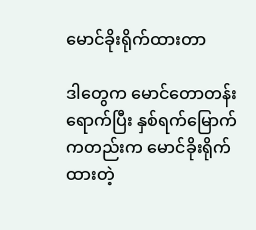မောင်ခိုးရိုက်ထားတာ

ဒါတွေက မောင်တောတန်းရောက်ပြီး နှစ်ရက်မြောက်ကတည်းက မောင်ခိုးရိုက်ထားတဲ့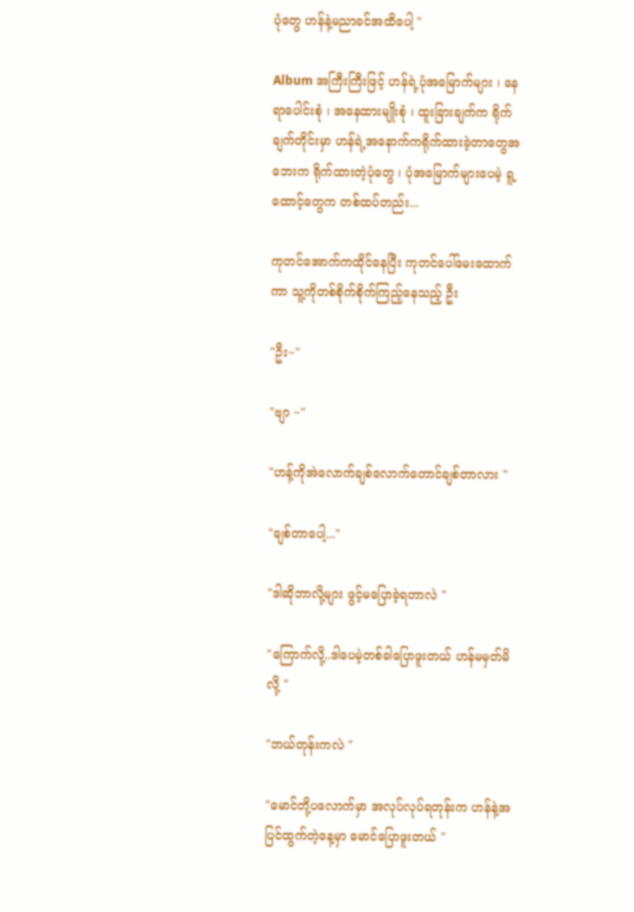ပုံတွေ ဟန်နဲ့မညာခင်အထိပေါ့ "

Album အကြီးကြီးဖြင့် ဟန်ရဲ့ပုံအမြောက်များ ၊ နေရာပေါင်းစုံ ၊ အနေထားမျိုးစုံ ၊ ထူးခြားချက်က ရိုက်ချက်တိုင်းမှာ ဟန်ရဲ့အနောက်ကရိုက်ထားခဲ့တာတွေအဘေးက ရိုက်ထားတဲ့ပုံတွေ ၊ ပုံအမြောက်များပေမဲ့ ရူ့ထောင့်တွေက တစ်ထပ်တည်း...

ကုတင်အောက်ကထိုင်နေပြီး ကုတင်ပေါ်မေးထောက်ကာ သူ့ကိုတစ်စိုက်စိုက်ကြည့်နေသည့် ဦး

"ဦး~"

"ဗျာ ~"

"ဟန့်ကိုအဲလောက်ချစ်လောက်တောင်ချစ်တာလား "

"ချစ်တာပေါ့..."

"ဒါဆိုဘာလို့များ ဖွင့်မပြောခဲ့ရတာလဲ "

"ကြောက်လို့..ဒါပေမဲ့တစ်ခါပြောဖူးတယ် ဟန်မမှတ်မိလို့ "

"ဘယ်တုန်းကလဲ "

"မောင်တို့ပလောက်မှာ အလုပ်လုပ်ရတုန်းက ဟန်နဲ့အပြင်ထွက်တဲ့နေ့မှာ မောင်ပြောဖူးတယ် "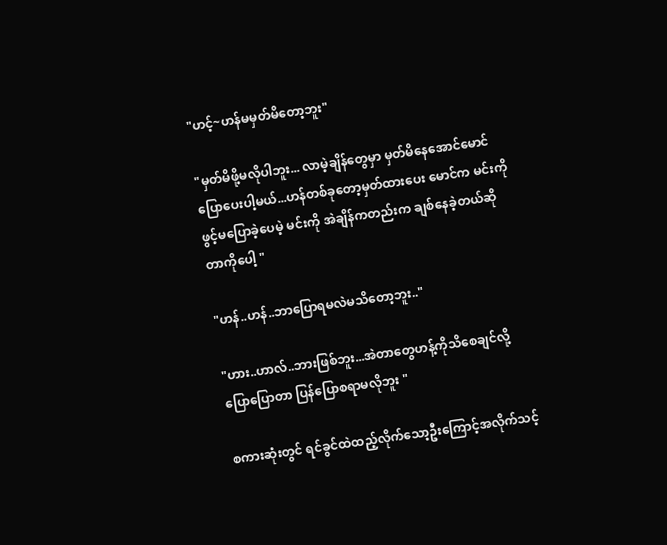"ဟင့်~ဟန်မမှတ်မိတော့ဘူး"

"မှတ်မိဖို့မလိုပါဘူး... လာမဲ့ချိန်တွေမှာ မှတ်မိနေအောင်မောင်ပြောပေးပါ့မယ်...ဟန်တစ်ခုတော့မှတ်ထားပေး မောင်က မင်းကိုဖွင့်မပြောခဲ့ပေမဲ့ မင်းကို အဲချိန်ကတည်းက ချစ်နေခဲ့တယ်ဆိုတာကိုပေါ့ "

"ဟန်..ဟန်..ဘာပြောရမလဲမသိတော့ဘူး.."

"ဟား..ဟာလ်..ဘားဖြစ်ဘူး...အဲတာတွေဟန့်ကိုသိစေချင်လို့ ပြောပြောတာ ပြန်ပြောစရာမလိုဘူး "

စကားဆုံးတွင် ရင်ခွင်ထဲထည့်လိုက်သော့ဦးကြောင့်အလိုက်သင့်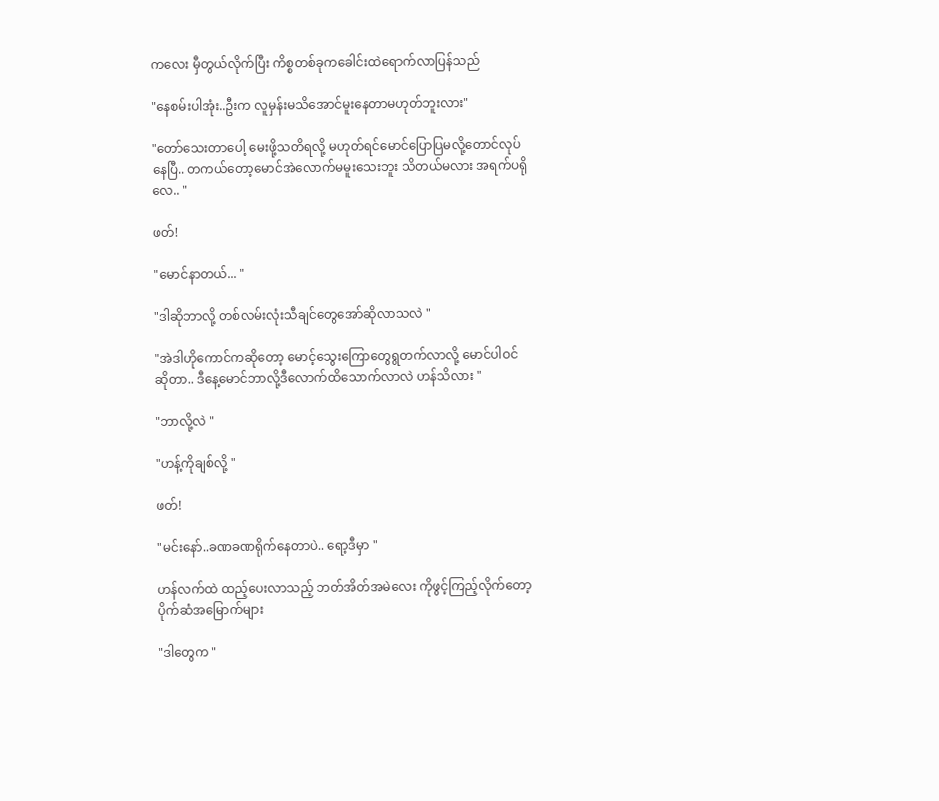ကလေး မှီတွယ်လိုက်ပြီး ကိစ္စတစ်ခုကခေါင်းထဲရောက်လာပြန်သည်

"နေစမ်းပါအုံး..ဦးက လူမှန်းမသိအောင်မူးနေတာမဟုတ်ဘူးလား"

"တော်သေးတာပေါ့ မေးဖို့သတိရလို့ မဟုတ်ရင်မောင်ပြောပြမလို့တောင်လုပ်နေပြီ.. တကယ်တော့မောင်အဲလောက်မမူးသေးဘူး သိတယ်မလား အရက်ပရိုလေ.. "

ဖတ်!

"မောင်နာတယ်... "

"ဒါဆိုဘာလို့ တစ်လမ်းလုံးသီချင်တွေအော်ဆိုလာသလဲ "

"အဲဒါဟိုကောင်ကဆိုတော့ မောင့်သွေးကြောတွေရွတက်လာလို့ မောင်ပါဝင်ဆိုတာ.. ဒီနေ့မောင်ဘာလို့ဒီလောက်ထိသောက်လာလဲ ဟန်သိလား "

"ဘာလို့လဲ "

"ဟန့်ကိုချစ်လို့ "

ဖတ်!

"မင်းနော်..ခဏခဏရိုက်နေတာပဲ.. ရော့ဒီမှာ "

ဟန်လက်ထဲ ထည့်ပေးလာသည့် ဘတ်အိတ်အမဲလေး ကိုဖွင့်ကြည့်လိုက်တော့ ပိုက်ဆံအမြောက်များ

"ဒါတွေက "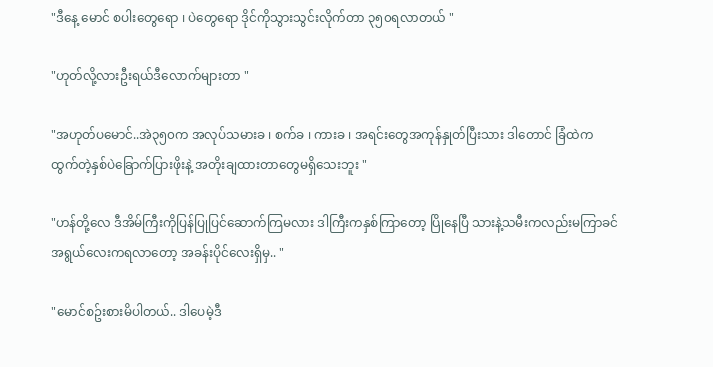"ဒီနေ့ မောင် စပါးတွေရော ၊ ပဲတွေရော ဒိုင်ကိုသွားသွင်းလိုက်တာ ၃၅၀ရလာတယ် "

"ဟုတ်လို့လားဦးရယ်ဒီလောက်များတာ "

"အဟုတ်ပမောင်..အဲ၃၅၀က အလုပ်သမားခ ၊ စက်ခ ၊ ကားခ ၊ အရင်းတွေအကုန်နှုတ်ပြီးသား ဒါတောင် ခြံထဲကထွက်တဲ့နှစ်ပဲခြောက်ပြားဖိုးနဲ့ အတိုးချထားတာတွေမရှိသေးဘူး "

"ဟန်တို့လေ ဒီအိမ်ကြီးကိုပြန်ပြုပြင်ဆောက်ကြမလား ဒါကြီးကနှစ်ကြာတော့ ပြိုနေပြီ သားနဲ့သမီးကလည်းမကြာခင်အရွယ်လေးကရလာတော့ အခန်းပိုင်လေးရှိမှ.. "

"မောင်စဥ်းစားမိပါတယ်.. ဒါပေမဲ့ဒီ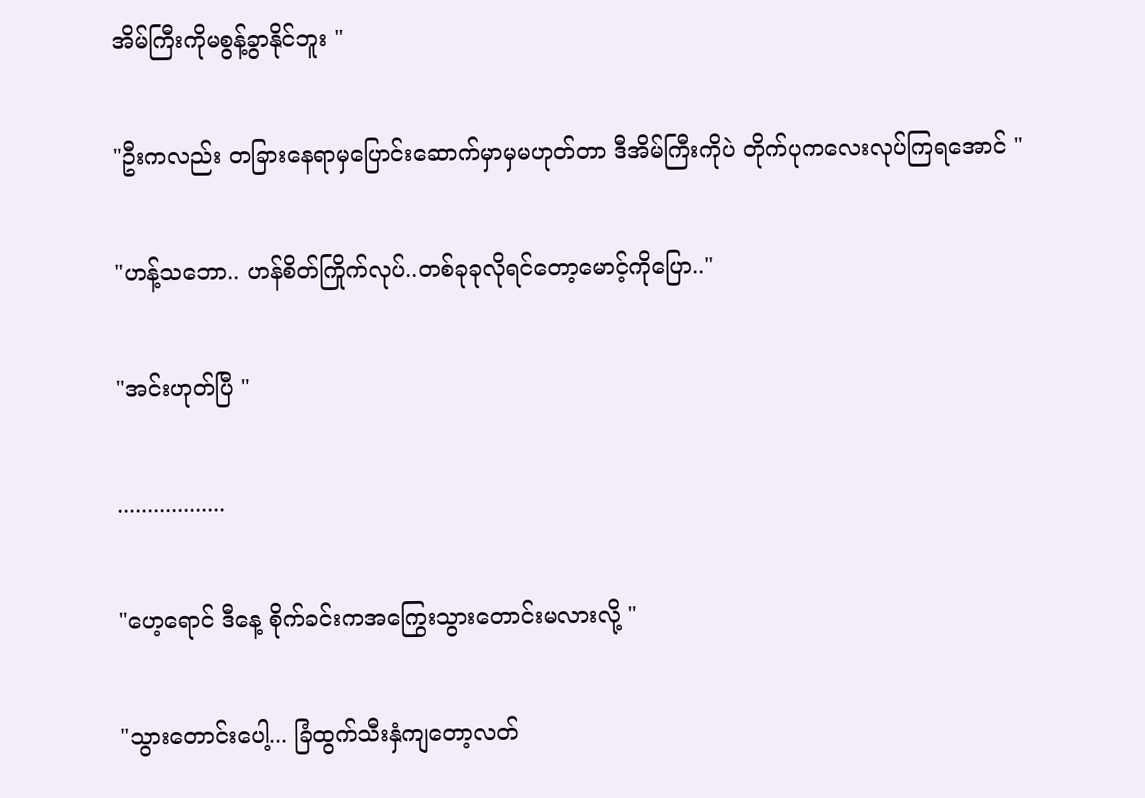အိမ်ကြီးကိုမစွန့်ခွာနိုင်ဘူး "

"ဦးကလည်း တခြားနေရာမှပြောင်းဆောက်မှာမှမဟုတ်တာ ဒီအိမ်ကြီးကိုပဲ တိုက်ပုကလေးလုပ်ကြရအောင် "

"ဟန့်သဘော.. ဟန်စိတ်ကြိုက်လုပ်..တစ်ခုခုလိုရင်တော့မောင့်ကိုပြော.."

"အင်းဟုတ်ပြီ "

..................

"ဟေ့ရောင် ဒီနေ့ စိုက်ခင်းကအကြွေးသွားတောင်းမလားလို့ "

"သွားတောင်းပေါ့... ခြံထွက်သီးနှံကျတော့လတ်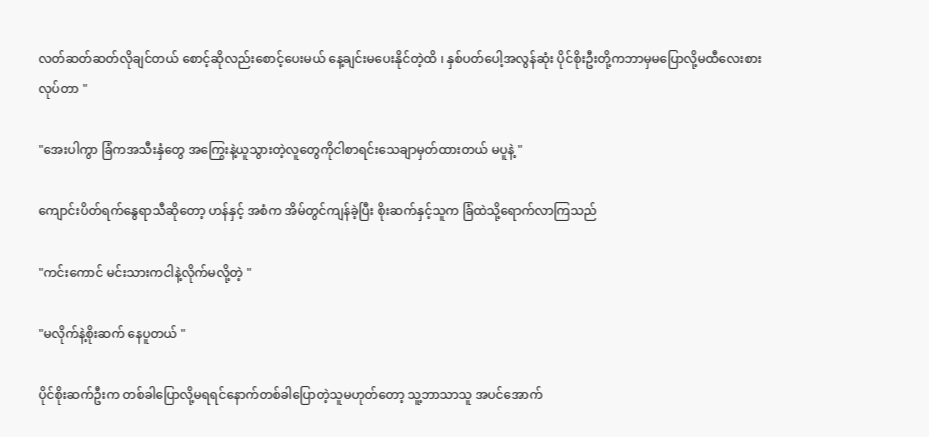လတ်ဆတ်ဆတ်လိုချင်တယ် စောင့်ဆိုလည်းစောင့်ပေးမယ် နေ့ချင်းမပေးနိုင်တဲ့ထိ ၊ နှစ်ပတ်ပေါ့အလွန်ဆုံး ပိုင်စိုးဦးတို့ကဘာမှမပြောလို့မထီလေးစားလုပ်တာ "

"အေးပါကွာ ခြံကအသီးနှံတွေ အကြွေးနဲ့ယူသွားတဲ့လူတွေကိုငါစာရင်းသေချာမှတ်ထားတယ် မပူနဲ့ "

ကျောင်းပိတ်ရက်နွေရာသီဆိုတော့ ဟန်နှင့် အစံက အိမ်တွင်ကျန်ခဲ့ပြီး စိုးဆက်နှင့်သူက ခြံထဲသို့ရောက်လာကြသည်

"ကင်းကောင် မင်းသားကငါနဲ့လိုက်မလို့တဲ့ "

"မလိုက်နဲ့စိုးဆက် နေပူတယ် "

ပိုင်စိုးဆက်ဦးက တစ်ခါပြောလို့မရရင်နောက်တစ်ခါပြောတဲ့သူမဟုတ်တော့ သူ့ဘာသာသူ အပင်အောက်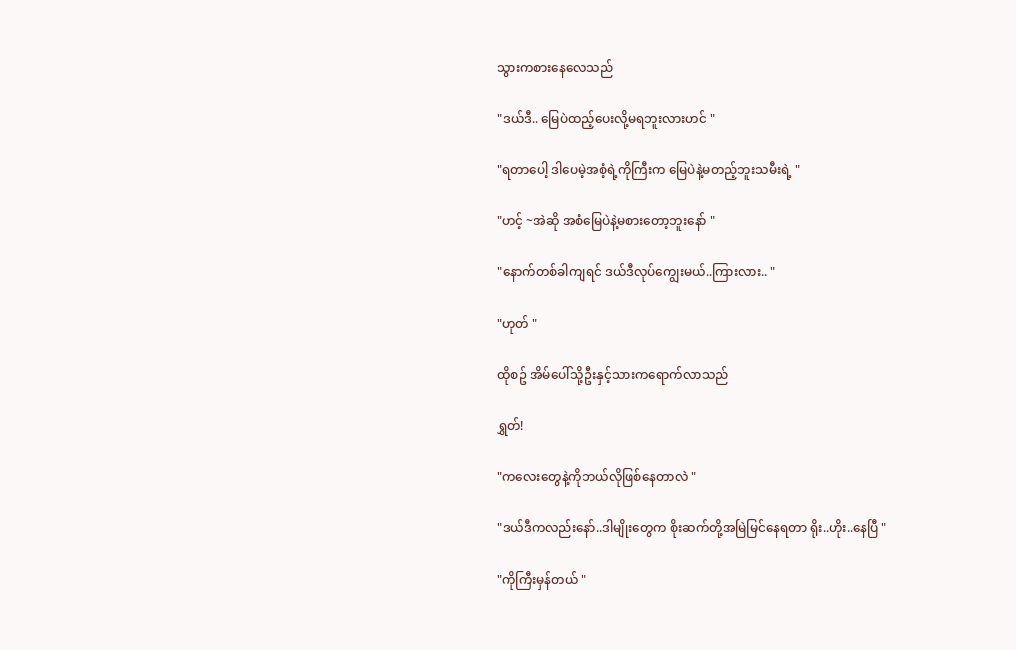သွားကစားနေလေသည်

"ဒယ်ဒီ.. မြေပဲထည့်ပေးလို့မရဘူးလားဟင် "

"ရတာပေါ့ ဒါပေမဲ့အစံ့ရဲ့ကိုကြီးက မြေပဲနဲ့မတည့်ဘူးသမီးရဲ့ "

"ဟင့် ~အဲဆို အစံမြေပဲနဲ့မစားတော့ဘူးနော် "

"နောက်တစ်ခါကျရင် ဒယ်ဒီလုပ်ကျွေးမယ်..ကြားလား.. "

"ဟုတ် "

ထိုစဥ် အိမ်ပေါ်သို့ဦးနှင့်သားကရောက်လာသည်

ရွှတ်!

"ကလေးတွေနဲ့ကိုဘယ်လိုဖြစ်နေတာလဲ "

"ဒယ်ဒီကလည်းနော်..ဒါမျိုးတွေက စိုးဆက်တို့အမြဲမြင်နေရတာ ရိုး..ဟိုး..နေပြီ "

"ကိုကြီးမှန်တယ် "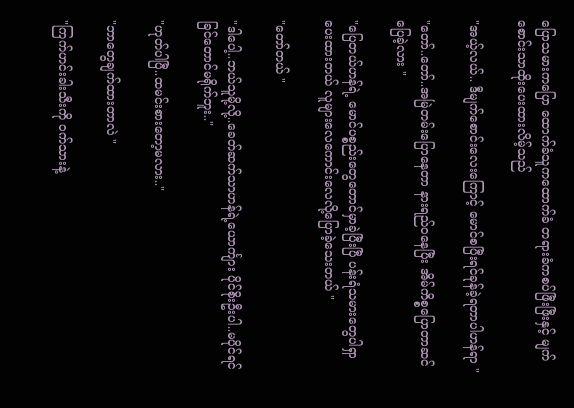ပြောသမားကပြော ထောက်ခံသူကထောက်ခံ တရားခံကစပ်ဖြီးဖြီးနှင့် မျက်စောင်းသာထိုးပေးထားလိမ့်သည်

"အယ့်လယ်.. ဒီမျက်စောင်းလေးကြောင့် မောင်စပြီးရင်ခုန်ခဲ့ရတာပါဟန်ရာ "

"တော်..တော်..အမြဲတမ်းပြောနေတာ နားရည်ဝနေပြီး အိမ်ကိစ္စပြောတာဆင်ပြေခဲ့လား "

"ပြေတယ်ဟန်ရဲ့ မောင်ပစ္စည်းတွေတောင်မှာခဲ့ပြီးပြီ ပန်းရံသမားတွေပါရှာပေးထားတယ် လူများလေကောင်းလေလို့ပြောခဲ့သေးတယ် "

"တော်တယ် "

"ဒါပေါ့..ဘယ်သူမို့လို့..ခေတ်ဆက်သာဟန်ရဲ့ယောင်္ကျား ပိုင်စိုးဦးပါ..မပိုင်ရင်ခြင်တောင်မရိုက်ဘူး.."

"ဟုတ်ပါပြီ..ထမင်းစားတော့မလား.."

"ဘာတွေချက်ထားတာလဲ "

"ကြက်ဟင်းခါးသီးကို ဝက်သားနဲ့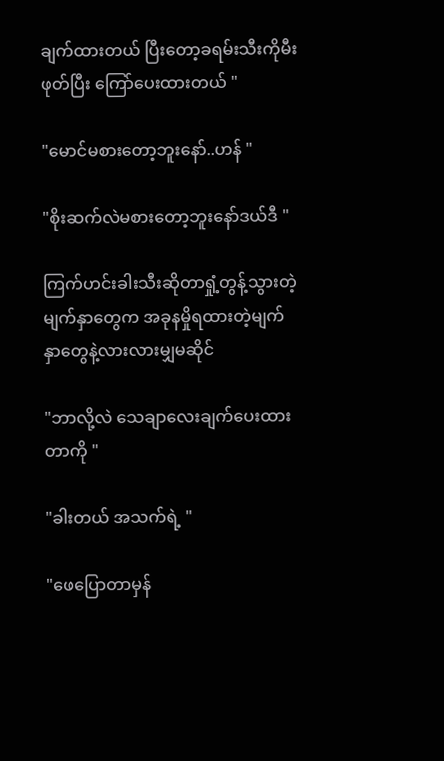ချက်ထားတယ် ပြီးတော့ခရမ်းသီးကိုမီးဖုတ်ပြီး ကြော်ပေးထားတယ် "

"မောင်မစားတော့ဘူးနော်..ဟန် "

"စိုးဆက်လဲမစားတော့ဘူးနော်ဒယ်ဒီ "

ကြက်ဟင်းခါးသီးဆိုတာရှုံ့တွန့်သွားတဲ့မျက်နှာတွေက အခုနမှိုရထားတဲ့မျက်နှာတွေနဲ့လားလားမျှမဆိုင်

"ဘာလို့လဲ သေချာလေးချက်ပေးထားတာကို "

"ခါးတယ် အသက်ရဲ့ "

"ဖေပြောတာမှန်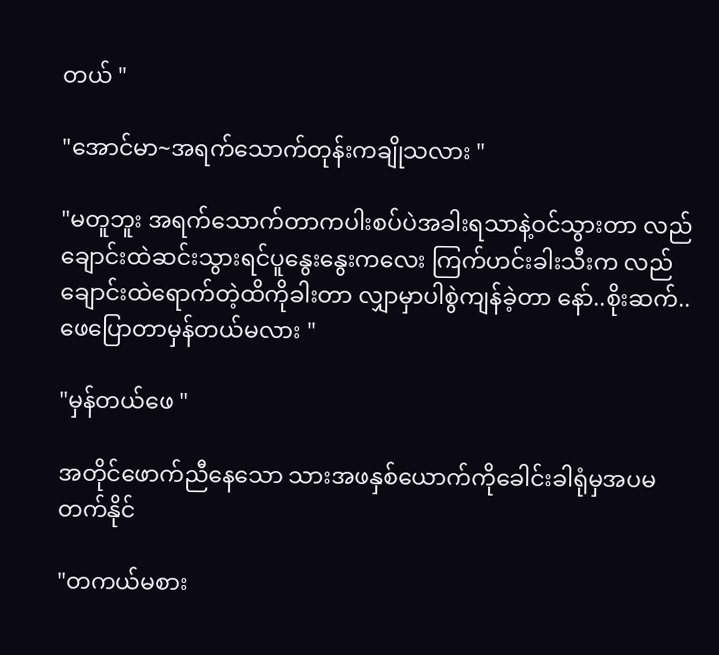တယ် "

"အောင်မာ~အရက်သောက်တုန်းကချိုသလား "

"မတူဘူး အရက်သောက်တာကပါးစပ်ပဲအခါးရသာနဲ့ဝင်သွားတာ လည်ချောင်းထဲဆင်းသွားရင်ပူနွေးနွေးကလေး ကြက်ဟင်းခါးသီးက လည်ချောင်းထဲရောက်တဲ့ထိကိုခါးတာ လျှာမှာပါစွဲကျန်ခဲ့တာ နော်..စိုးဆက်..ဖေပြောတာမှန်တယ်မလား "

"မှန်တယ်ဖေ "

အတိုင်ဖောက်ညီနေသော သားအဖနှစ်ယောက်ကိုခေါင်းခါရုံမှအပမတက်နိုင်

"တကယ်မစား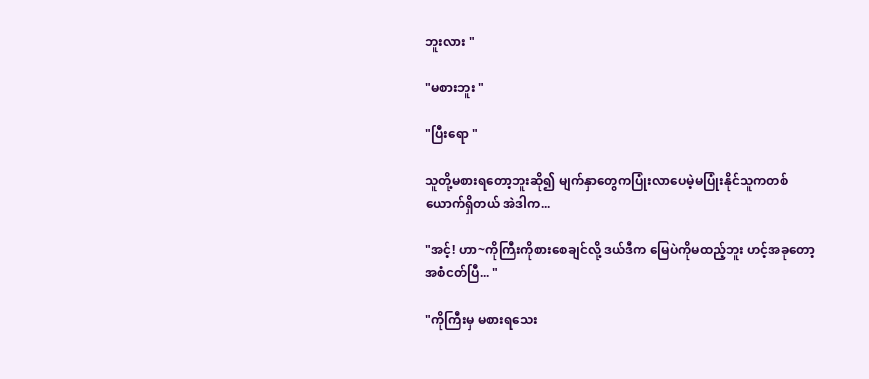ဘူးလား "

"မစားဘူး "

"ပြီးရော "

သူတို့မစားရတော့ဘူးဆို၍ မျက်နှာတွေကပြုံးလာပေမဲ့မပြုံးနိုင်သူကတစ်ယောက်ရှိတယ် အဲဒါက...

"အင့်! ဟာ~ကိုကြီးကိုစားစေချင်လို့ ဒယ်ဒီက မြေပဲကိုမထည့်ဘူး ဟင့်အခုတော့အစံငတ်ပြီ... "

"ကိုကြီးမှ မစားရသေး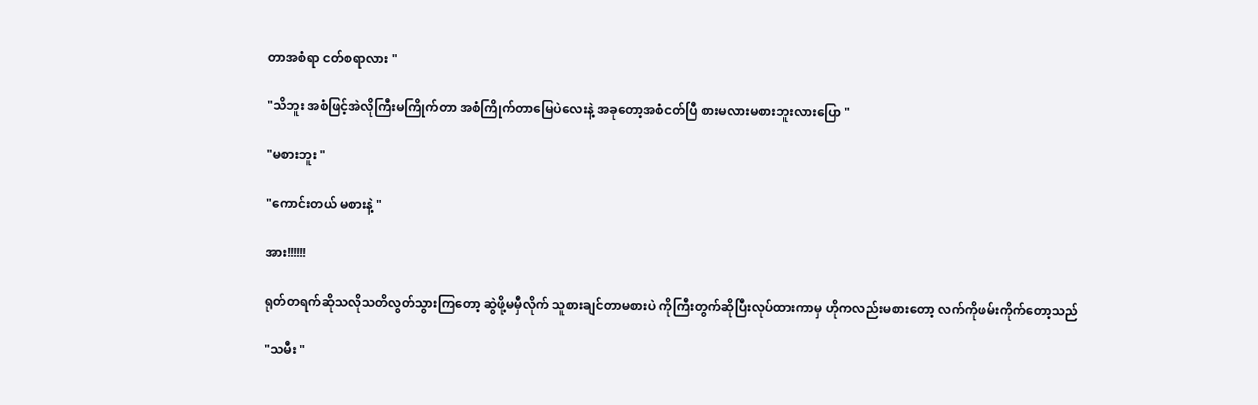တာအစံရာ ငတ်စရာလား "

"သိဘူး အစံဖြင့်အဲလိုကြီးမကြိုက်တာ အစံကြိုက်တာမြေပဲလေးနဲ့ အခုတော့အစံငတ်ပြီ စားမလားမစားဘူးလားပြော "

"မစားဘူး "

"ကောင်းတယ် မစားနဲ့ "

အား!!!!!!

ရုတ်တရက်ဆိုသလိုသတိလွတ်သွားကြတော့ ဆွဲဖို့မမှီလိုက် သူစားချင်တာမစားပဲ ကိုကြီးတွက်ဆိုပြီးလုပ်ထားကာမှ ဟိုကလည်းမစားတော့ လက်ကိုဖမ်းကိုက်တော့သည်

"သမီး "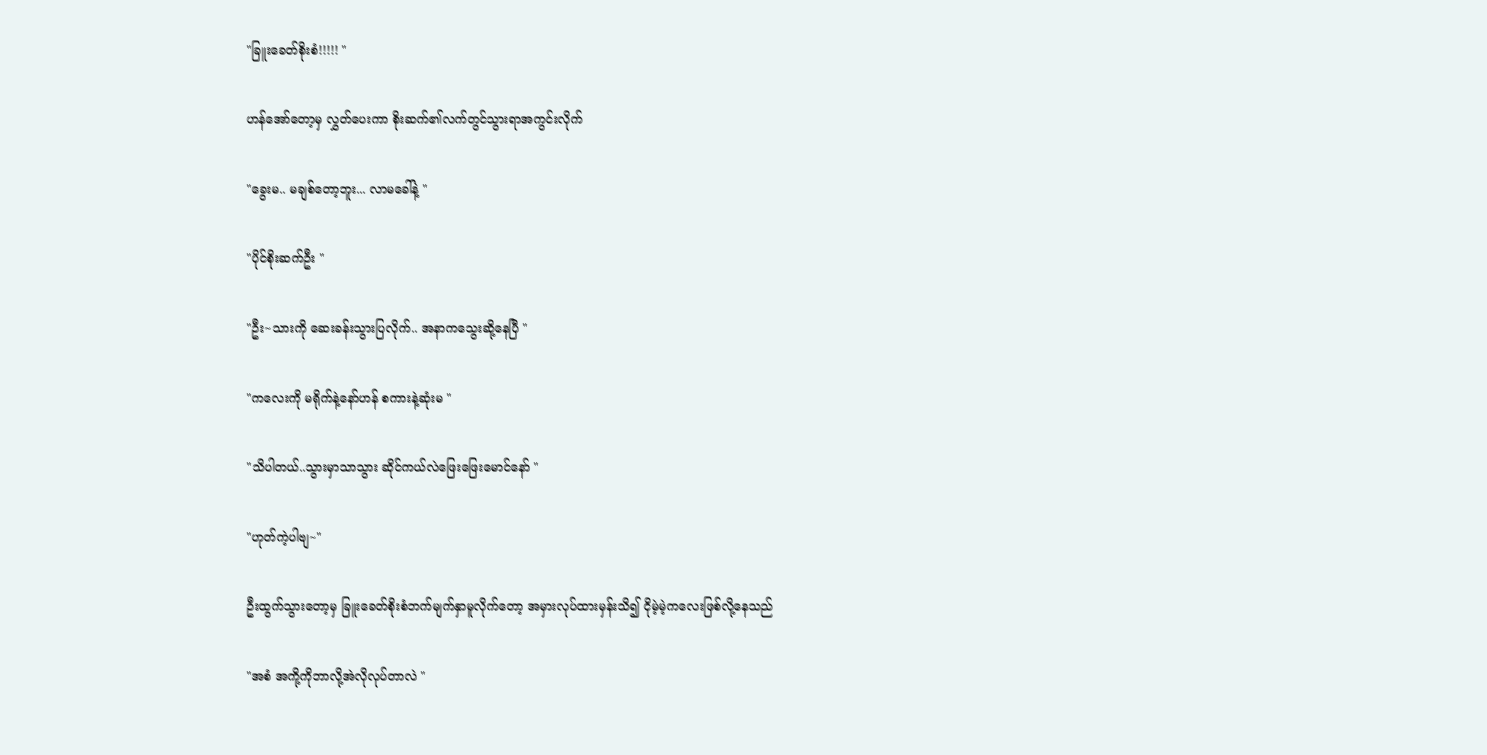"ခြူးခေတ်စိုးစံ!!!!! "

ဟန်အော်တော့မှ လွှတ်ပေးကာ စိုးဆက်၏လက်တွင်သွားရာအကွင်းလိုက်

"ခွေးမ.. မချစ်တော့ဘူး... လာမခေါ်နဲ့ "

"ပိုင်စိုးဆက်ဦး "

"ဦး~သားကို ဆေးခန်းသွားပြလိုက်.. အနာကသွေးဆို့နေပြီ "

"ကလေးကို မရိုက်နဲ့နော်ဟန် စကားနဲ့ဆုံးမ "

"သိပါတယ်..သွားမှာသာသွား ဆိုင်ကယ်လဲဖြေးဖြေးမောင်နော် "

"ဟုတ်ကဲ့ပါဗျ~"

ဦးထွက်သွားတော့မှ ခြူးခေတ်စိုးစံဘက်မျက်နှာမူလိုက်တော့ အမှားလုပ်ထားမှန်းသိ၍ ငိုမဲ့မဲ့ကလေးဖြစ်လို့နေသည်

"အစံ အကို့ကိုဘာလို့အဲလိုလုပ်တာလဲ "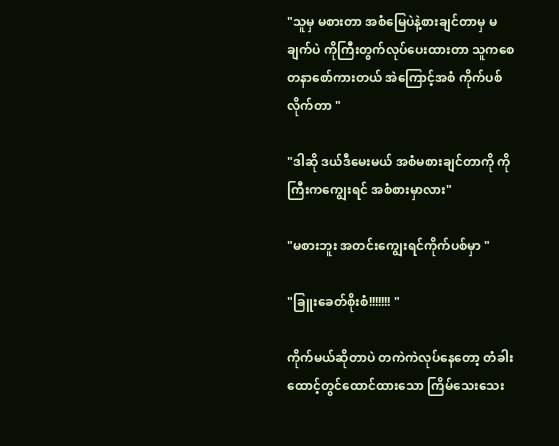"သူမှ မစားတာ အစံမြေပဲနဲ့စားချင်တာမှ မချက်ပဲ ကိုကြီးတွက်လုပ်ပေးထားတာ သူကစေတနာစော်ကားတယ် အဲကြောင့်အစံ ကိုက်ပစ်လိုက်တာ "

"ဒါဆို ဒယ်ဒီမေးမယ် အစံမစားချင်တာကို ကိုကြီးကကျွေးရင် အစံစားမှာလား"

"မစားဘူး အတင်းကျွေးရင်ကိုက်ပစ်မှာ "

"ခြူးခေတ်စိုးစံ!!!!!!! "

ကိုက်မယ်ဆိုတာပဲ တကဲကဲလုပ်နေတော့ တံခါးထောင့်တွင်ထောင်ထားသော ကြိမ်သေးသေး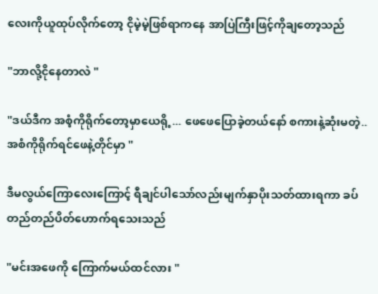လေးကိုယူထုပ်လိုက်တော့ ငိုမဲ့မဲ့ဖြစ်ရာကနေ အာပြဲကြီးဖြင့်ကိုချတော့သည်

"ဘာလို့ငိုနေတာလဲ "

"ဒယ်ဒီက အစံ့ကိုရိုက်တော့မှာယေရို့... ဖေဖေပြောခဲ့တယ်နော် စကားနဲ့ဆုံးမတဲ့..အစံကိုရိုက်ရင်ဖေနဲ့တိုင်မှာ "

ဒီမလွယ်ကြောလေးကြောင့် ရီချင်ပါသော်လည်းမျက်နှာပိုးသတ်ထားရကာ ခပ်တည်တည်ပိတ်ဟောက်ရသေးသည်

"မင်းအဖေကို ကြောက်မယ်ထင်လား "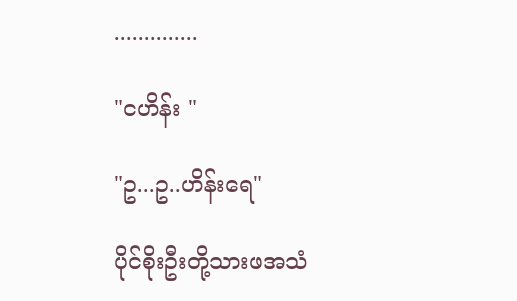..............

"ငဟိန်း "

"ဥ...ဥ..ဟိန်းရေ"

ပိုင်စိုးဦးတို့သားဖအသံ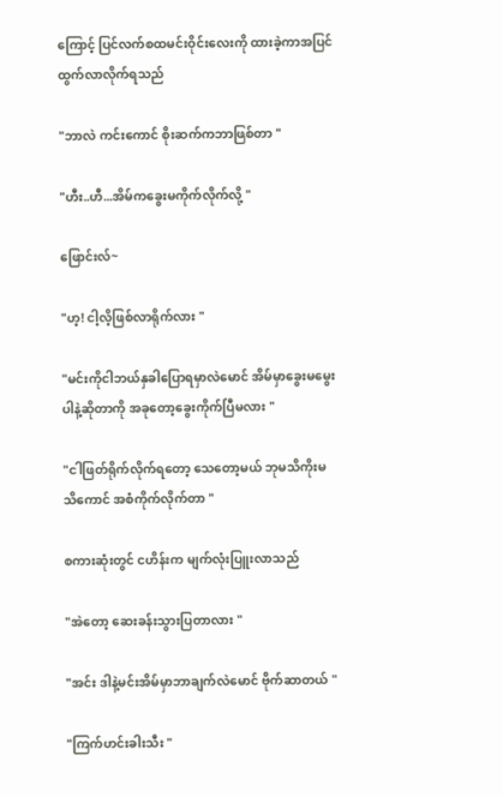ကြောင့် ပြင်လက်စထမင်းဝိုင်းလေးကို ထားခဲ့ကာအပြင်ထွက်လာလိုက်ရသည်

"ဘာလဲ ကင်းကောင် စိုးဆက်ကဘာဖြစ်တာ "

"ဟီး..ဟီ...အိမ်ကခွေးမကိုက်လိုက်လို့ "

ဖြောင်းလ်~

"ဟ့! ငါ့လိ့ဖြစ်လာရိုက်လား "

"မင်းကိုငါဘယ်နှခါပြောရမှာလဲမောင် အိမ်မှာခွေးမမွေးပါနဲ့ဆိုတာကို အခုတော့ခွေးကိုက်ပြီမလား "

"ငါဖြတ်ရိုက်လိုက်ရတော့ သေတော့မယ် ဘုမသိကိုးမသိကောင် အစံကိုက်လိုက်တာ "

စကားဆုံးတွင် ငဟိန်းက မျက်လုံးပြူးလာသည်

"အဲတော့ ဆေးခန်းသွားပြတာလား "

"အင်း ဒါနဲ့မင်းအိမ်မှာဘာချက်လဲမောင် ဗိုက်ဆာတယ် "

"ကြက်ဟင်းခါးသီး "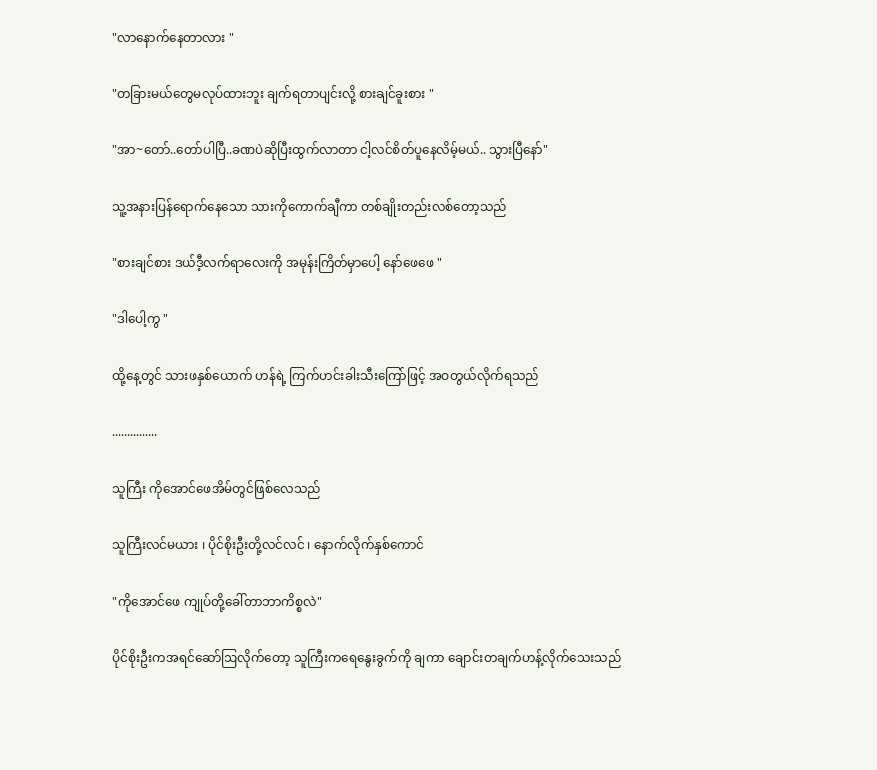"လာနောက်နေတာလား "

"တခြားမယ်တွေမလုပ်ထားဘူး ချက်ရတာပျင်းလို့ စားချင်ခူးစား "

"အာ~တော်..တော်ပါပြီ..ခဏပဲဆိုပြီးထွက်လာတာ ငါ့လင်စိတ်ပူနေလိမ့်မယ်.. သွားပြီနော်"

သူ့အနားပြန်ရောက်နေသော သားကိုကောက်ချီကာ တစ်ချိုးတည်းလစ်တော့သည်

"စားချင်စား ဒယ်ဒီ့လက်ရာလေးကို အမုန်းကြိတ်မှာပေါ့ နော်ဖေဖေ "

"ဒါပေါ့ကွ "

ထို့နေ့တွင် သားဖနှစ်ယောက် ဟန်ရဲ့ ကြက်ဟင်းခါးသီးကြော်ဖြင့် အဝတွယ်လိုက်ရသည်

...............

သူကြီး ကိုအောင်ဖေအိမ်တွင်ဖြစ်လေသည်

သူကြီးလင်မယား ၊ ပိုင်စိုးဦးတို့လင်လင် ၊ နောက်လိုက်နှစ်ကောင်

"ကိုအောင်ဖေ ကျုပ်တို့ခေါ်တာဘာကိစ္စလဲ"

ပိုင်စိုးဦးကအရင်ဆော်ဩလိုက်တော့ သူကြီးကရေနွေးခွက်ကို ချကာ ချောင်းတချက်ဟန့်လိုက်သေးသည်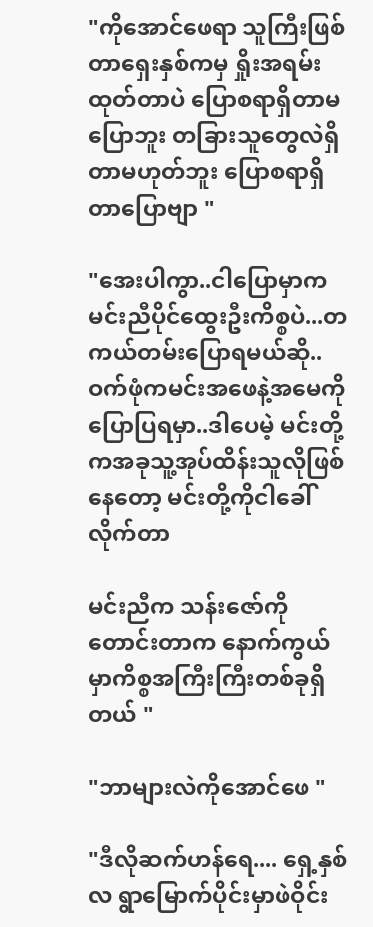"ကိုအောင်ဖေရာ သူကြီးဖြစ်တာရှေးနှစ်ကမှ ရှိုးအရမ်းထုတ်တာပဲ ပြောစရာရှိတာမပြောဘူး တခြားသူတွေလဲရှိတာမဟုတ်ဘူး ပြောစရာရှိတာပြောဗျာ "

"အေးပါကွာ..ငါပြောမှာက မင်းညီပိုင်ထွေးဦးကိစ္စပဲ...တကယ်တမ်းပြောရမယ်ဆို..ဝက်ဖုံကမင်းအဖေနဲ့အမေကို ပြောပြရမှာ..ဒါပေမဲ့ မင်းတို့ကအခုသူ့အုပ်ထိန်းသူလိုဖြစ်နေတော့ မင်းတို့ကိုငါခေါ်လိုက်တာ

မင်းညီက သန်းဇော်ကိုတောင်းတာက နောက်ကွယ်မှာကိစ္စအကြီးကြီးတစ်ခုရှိတယ် "

"ဘာများလဲကိုအောင်ဖေ "

"ဒီလိုဆက်ဟန်ရေ.... ရှေ့နှစ်လ ရွာမြောက်ပိုင်းမှာဖဲဝိုင်း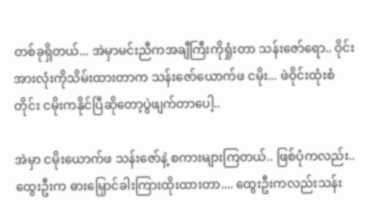တစ်ခုရှိတယ်... အဲမှာမင်းညီကအချီကြီးကိုရှုံးတာ သန်းဇော်ရော.. ဝိုင်းအားလုံးကိုသိမ်းထားတာက သန်းဇော်ယောက်ဖ ငမိုး... ဖဲဝိုင်းထုံးစံတိုင်း ငမိုးကနိုင်ပြီဆိုတော့ပွဲဖျက်တာပေါ့..

အဲမှာ ငမိုးယောက်ဖ သန်းဇော်နဲ့ စကားများကြတယ်.. ဖြစ်ပုံကလည်း..ထွေးဦးက ဓားမြှောင်ခါးကြားထိုးထားတာ.... ထွေးဦးကလည်းသန်း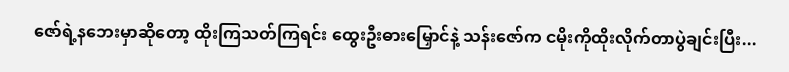ဇော်ရဲ့နဘေးမှာဆိုတော့ ထိုးကြသတ်ကြရင်း ထွေးဦးဓားမြှောင်နဲ့ သန်းဇော်က ငမိုးကိုထိုးလိုက်တာပွဲချင်းပြီး...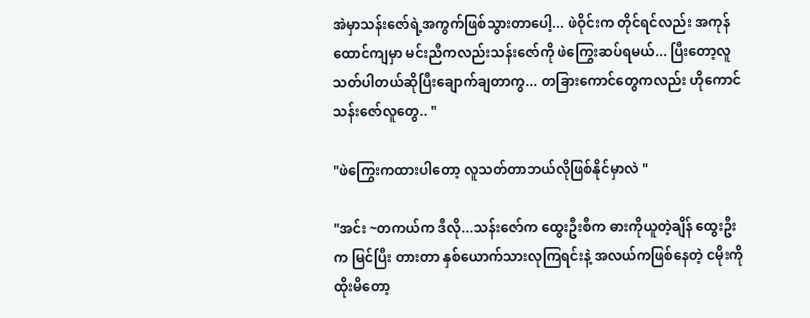အဲမှာသန်းဇော်ရဲ့အကွက်ဖြစ်သွားတာပေါ့... ဖဲဝိုင်းက တိုင်ရင်လည်း အကုန်ထောင်ကျမှာ မင်းညီကလည်းသန်းဇော်ကို ဖဲကြွေးဆပ်ရမယ်... ပြီးတော့လူသတ်ပါတယ်ဆိုပြီးချောက်ချတာကွ... တခြားကောင်တွေကလည်း ဟိုကောင်သန်းဇော်လူတွေ.. "

"ဖဲကြွေးကထားပါတော့ လူသတ်တာဘယ်လိုဖြစ်နိုင်မှာလဲ "

"အင်း ~တကယ်က ဒီလို...သန်းဇော်က ထွေးဦးစီက ဓားကိုယူတဲ့ချိန် ထွေးဦးက မြင်ပြီး တားတာ နှစ်ယောက်သားလုကြရင်းနဲ့ အလယ်ကဖြစ်နေတဲ့ ငမိုးကိုထိုးမိတော့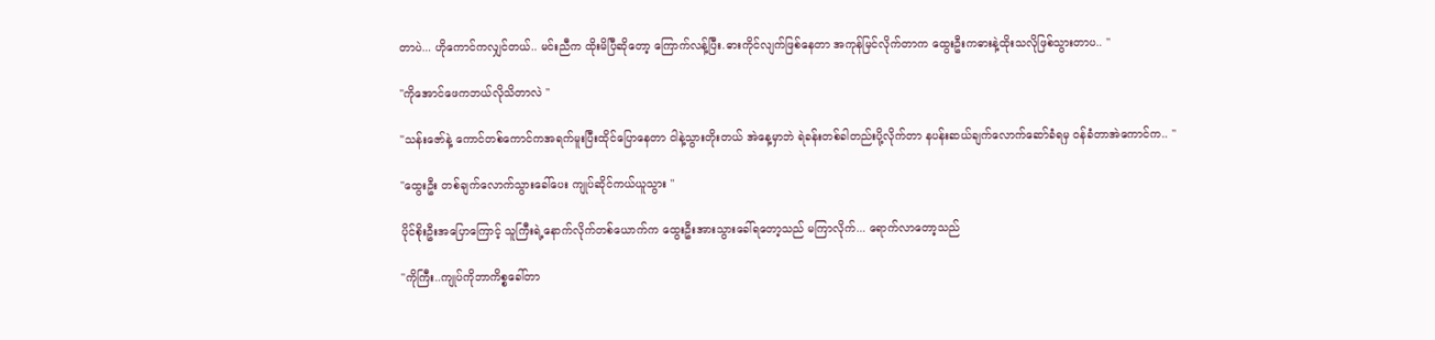တာပဲ... ဟိုကောင်ကလျှင်တယ်.. မင်းညီက ထိုးမိပြီဆိုတော့ ကြောက်လန့်ပြီး.ဓားကိုင်လျက်ဖြစ်နေတာ အကုန်မြင်လိုက်တာက ထွေးဦးကဓားနဲ့ထိုးသလိုဖြစ်သွားတာပ.. "

"ကိုအောင်ဖေကဘယ်လိုသိတာလဲ "

"သန်းဇော်နဲ့ ကောင်တစ်ကောင်ကအရက်မူးပြီးထိုင်ပြောနေတာ ငါနဲ့သွားတိုးတယ် အဲနေ့မှာဘဲ ရဲခန်းတစ်ခါတည်းပို့လိုက်တာ နပန်းဆယ်ချက်လောက်ဆော်ခံရမှ ဝန်ခံတာအဲကောင်က.. "

"ထွေးဦး တစ်ချက်လောက်သွားခေါ်ပေး ကျုပ်ဆိုင်ကယ်ယူသွား "

ပိုင်စိုးဦးအပြောကြောင့် သူကြီးရဲ့နောက်လိုက်တစ်ယောက်က ထွေးဦးအားသွားခေါ်ရတော့သည် မကြာလိုက်... ရောက်လာတော့သည်

"ကိုကြီး..ကျုပ်ကိုဘာကိစ္စခေါ်တာ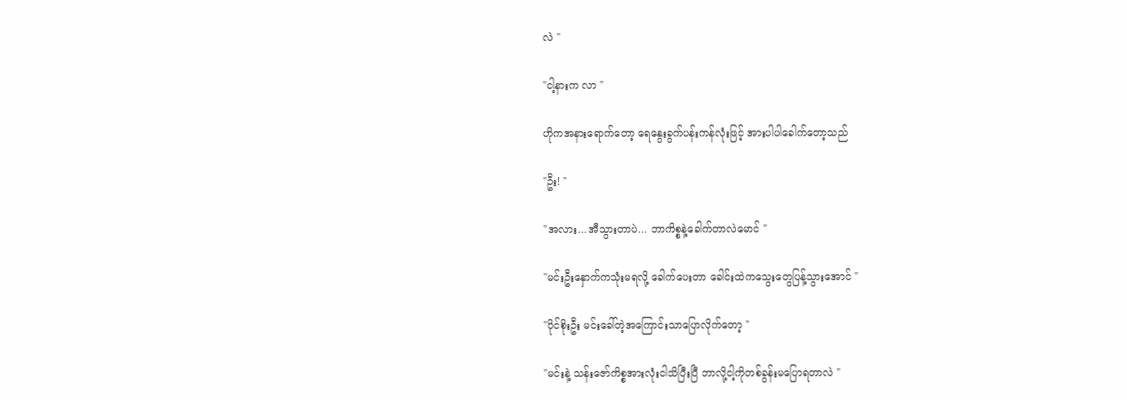လဲ "

"ငါ့နားက လာ "

ဟိုကအနားရောက်တော့ ရေနွေးခွက်ပန်းကန်လုံးဖြင့် အားပါပါခေါက်တော့သည်

"ဦး! "

"အလား...အီသွားတာပဲ... ဘာကိစ္စနဲ့ခေါက်တာလဲမောင် "

"မင်းဦးနှောက်ကသုံးမရလို့ ခေါက်ပေးတာ ခေါင်းထဲကသွေးတွေပြန့်သွားအောင် "

"ပိုင်စိုးဦး မင်းခေါ်တဲ့အကြောင်းသာပြောလိုက်တော့ "

"မင်းနဲ့ သန်းဇော်ကိစ္စအားလုံးငါသိပြီးပြီ ဘာလို့ငါ့ကိုတစ်ခွန်းမပြောရတာလဲ "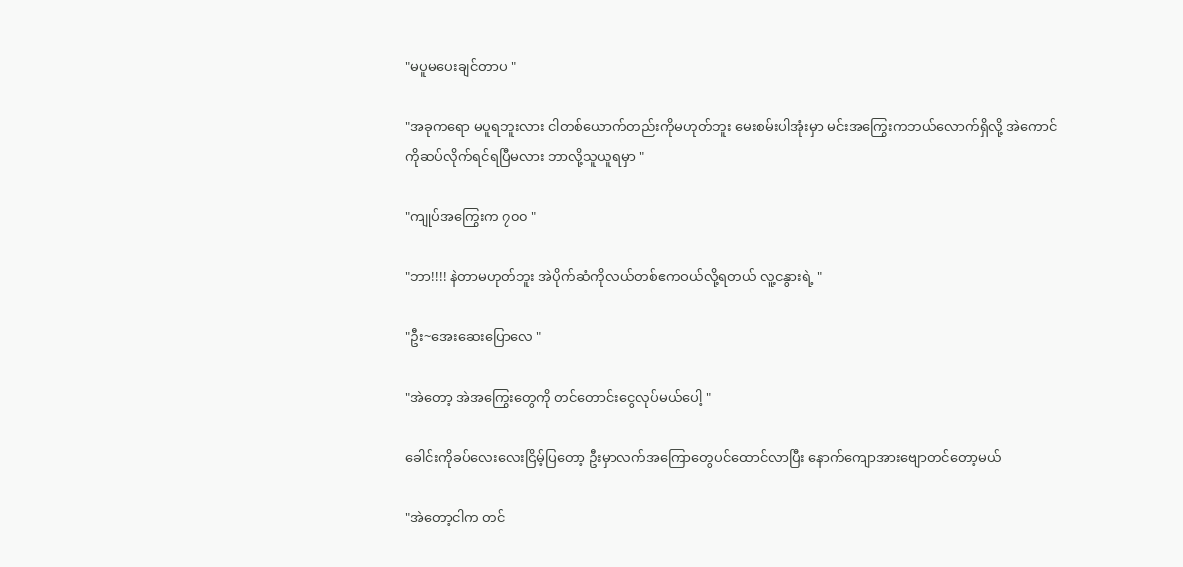"မပူမပေးချင်တာပ "

"အခုကရော မပူရဘူးလား ငါတစ်ယောက်တည်းကိုမဟုတ်ဘူး မေးစမ်းပါအုံးမှာ မင်းအကြွေးကဘယ်လောက်ရှိလို့ အဲကောင်ကိုဆပ်လိုက်ရင်ရပြီမလား ဘာလို့သူယူရမှာ "

"ကျုပ်အကြွေးက ၇၀၀ "

"ဘာ!!!! နဲတာမဟုတ်ဘူး အဲပိုက်ဆံကိုလယ်တစ်ဧကဝယ်လို့ရတယ် လူ့ငနွားရဲ့ "

"ဦး~အေးဆေးပြောလေ "

"အဲတော့ အဲအကြွေးတွေကို တင်တောင်းငွေလုပ်မယ်ပေါ့ "

ခေါင်းကိုခပ်လေးလေးငြိမ့်ပြတော့ ဦးမှာလက်အကြောတွေပင်ထောင်လာပြီး နောက်ကျောအားဗျောတင်တော့မယ်

"အဲတော့ငါက တင်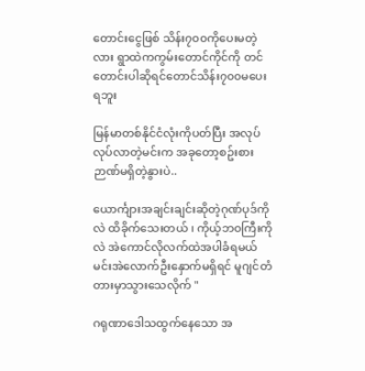တောင်းငွေဖြစ် သိန်း၇၀၀ကိုပေးမတဲ့လား ရွာထဲကကွမ်းတောင်ကိုင်ကို တင်တောင်းပါဆိုရင်တောင်သိန်း၇၀၀မပေးရဘူး

မြန်မာတစ်နိုင်ငံလုံးကိုပတ်ပြီး အလုပ်လုပ်လာတဲ့မင်းက အခုတော့စဥ်းစားဉာဏ်မရှိတဲ့နွားပဲ..

ယောင်္ကျားအချင်းချင်းဆိုတဲ့ဂုဏ်ပုဒ်ကိုလဲ ထိခိုက်သေးတယ် ၊ ကိုယ့်ဘဝကြီးကိုလဲ အဲကောင်လိုလက်ထဲအပါခံရမယ် မင်းအဲလောက်ဦးနှောက်မရှိရင် မူဂျင်တံတားမှာသွားသေလိုက် "

ဂရုဏာဒေါသထွက်နေသော အ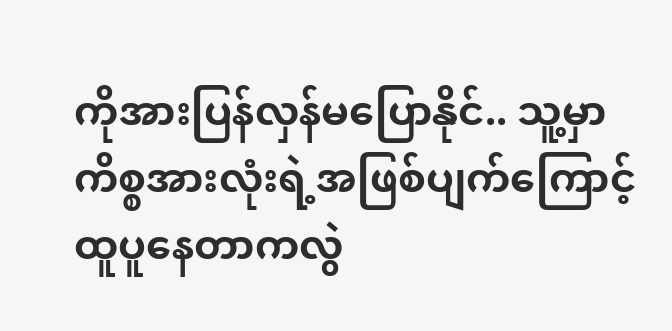ကိုအားပြန်လှန်မပြောနိုင်.. သူ့မှာကိစ္စအားလုံးရဲ့အဖြစ်ပျက်ကြောင့်ထူပူနေတာကလွဲ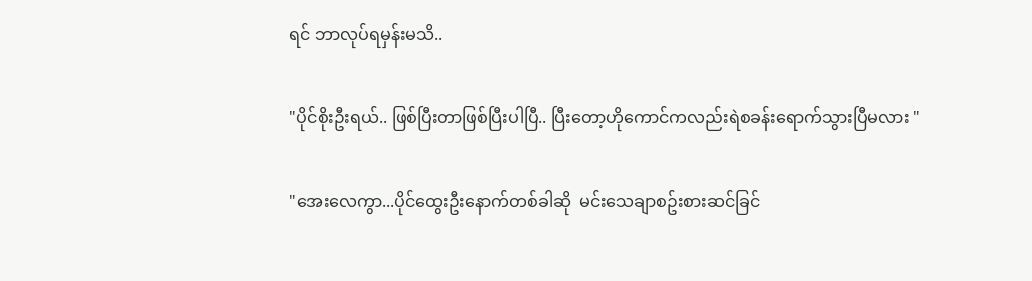ရင် ဘာလုပ်ရမှန်းမသိ..

"ပိုင်စိုးဦးရယ်.. ဖြစ်ပြီးတာဖြစ်ပြီးပါပြီ.. ပြီးတော့ဟိုကောင်ကလည်းရဲစခန်းရောက်သွားပြီမလား "

"အေးလေကွာ...ပိုင်ထွေးဦးနောက်တစ်ခါဆို  မင်းသေချာစဥ်းစားဆင်ခြင်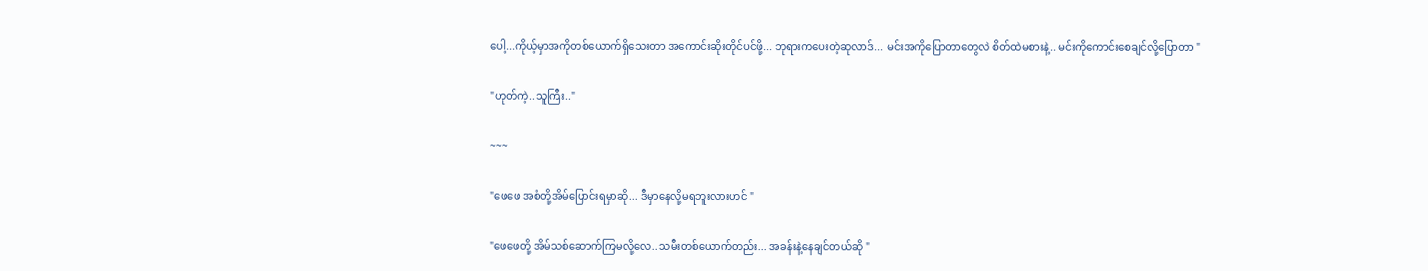ပေါ့...ကိုယ့်မှာအကိုတစ်ယောက်ရှိသေးတာ အကောင်းဆိုးတိုင်ပင်ဖို့... ဘုရားကပေးတဲ့ဆုလာဒ်... မင်းအကိုပြောတာတွေလဲ စိတ်ထဲမစားနဲ့.. မင်းကိုကောင်းစေချင်လို့ပြောတာ "

"ဟုတ်ကဲ့..သူကြီး.."

~~~

"ဖေဖေ အစံတို့အိမ်ပြောင်းရမှာဆို... ဒီမှာနေလို့မရဘူးလားဟင် "

"ဖေဖေတို့ အိမ်သစ်ဆောက်ကြမလို့လေ..သမီးတစ်ယောက်တည်း... အခန်းနဲ့နေချင်တယ်ဆို "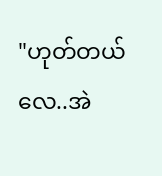"ဟုတ်တယ်လေ..အဲ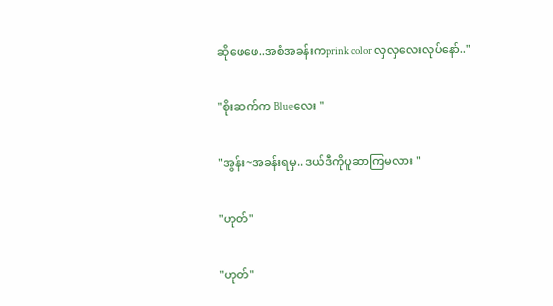ဆိုဖေဖေ..အစံအခန်းကprink color လှလှလေးလုပ်နော်.."

"စိုးဆက်က Blueလေး "

"အွန်း~အခန်းရမှ.. ဒယ်ဒီကိုပူဆာကြမလား "

"ဟုတ်"

"ဟုတ်"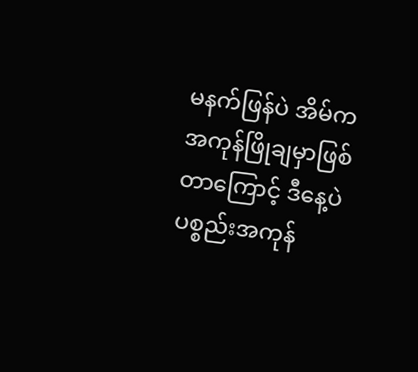မနက်ဖြန်ပဲ အိမ်ကအကုန်ဖြိုချမှာဖြစ်တာကြောင့် ဒီနေ့ပဲပစ္စည်းအကုန်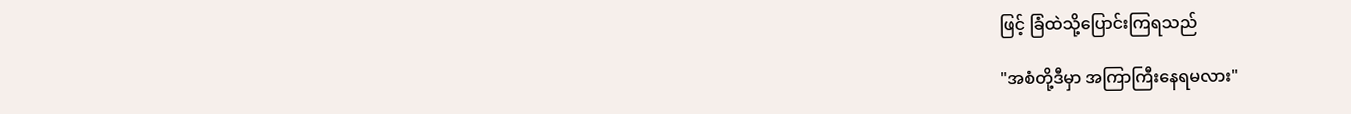ဖြင့် ခြံထဲသို့ပြောင်းကြရသည်

"အစံတို့ဒီမှာ အကြာကြီးနေရမလား"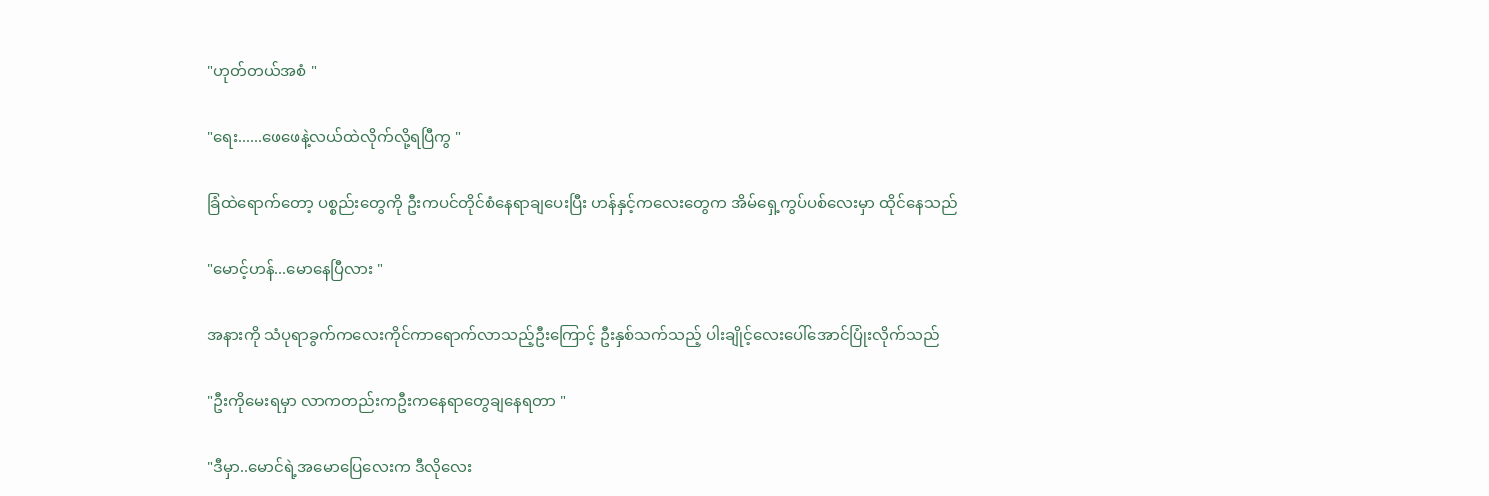"ဟုတ်တယ်အစံ "

"ရေး......ဖေဖေနဲ့လယ်ထဲလိုက်လို့ရပြီကွ "

ခြံထဲရောက်တော့ ပစ္စည်းတွေကို ဦးကပင်တိုင်စံနေရာချပေးပြီး ဟန်နှင့်ကလေးတွေက အိမ်ရှေ့ကွပ်ပစ်လေးမှာ ထိုင်နေသည်

"မောင့်ဟန်...မောနေပြီလား "

အနားကို သံပုရာခွက်ကလေးကိုင်ကာရောက်လာသည့်ဦးကြောင့် ဦးနှစ်သက်သည့် ပါးချိုင့်လေးပေါ်အောင်ပြုံးလိုက်သည်

"ဦးကိုမေးရမှာ လာကတည်းကဦးကနေရာတွေချနေရတာ "

"ဒီမှာ..မောင်ရဲ့အမောပြေလေးက ဒီလိုလေး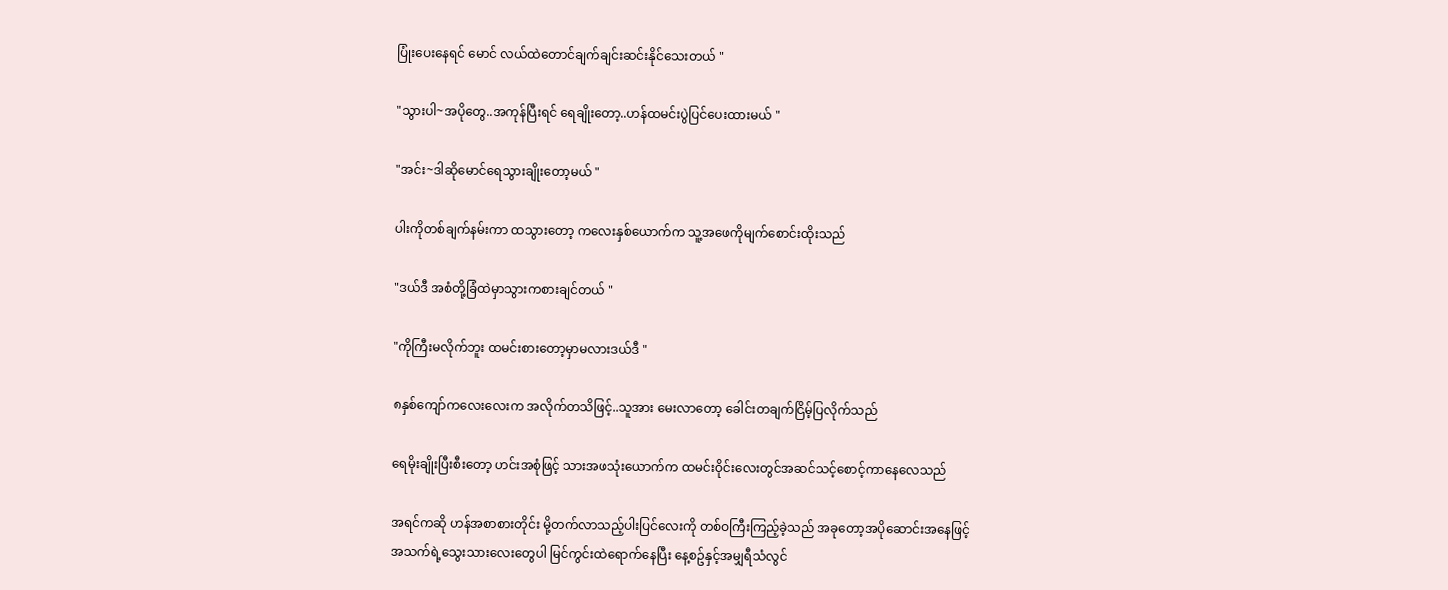ပြုံးပေးနေရင် မောင် လယ်ထဲတောင်ချက်ချင်းဆင်းနိုင်သေးတယ် "

"သွားပါ~အပိုတွေ..အကုန်ပြီးရင် ရေချိုးတော့..ဟန်ထမင်းပွဲပြင်ပေးထားမယ် "

"အင်း~ဒါဆိုမောင်ရေသွားချိုးတော့မယ် "

ပါးကိုတစ်ချက်နမ်းကာ ထသွားတော့ ကလေးနှစ်ယောက်က သူ့အဖေကိုမျက်စောင်းထိုးသည်

"ဒယ်ဒီ အစံတို့ခြံထဲမှာသွားကစားချင်တယ် "

"ကိုကြီးမလိုက်ဘူး ထမင်းစားတော့မှာမလားဒယ်ဒီ "

၈နှစ်ကျော်ကလေးလေးက အလိုက်တသိဖြင့်..သူအား မေးလာတော့ ခေါင်းတချက်ငြိမ့်ပြလိုက်သည်

ရေမိုးချိုးပြီးစီးတော့ ဟင်းအစုံဖြင့် သားအဖသုံးယောက်က ထမင်းဝိုင်းလေးတွင်အဆင်သင့်စောင့်ကာနေလေသည်

အရင်ကဆို ဟန်အစာစားတိုင်း မို့တက်လာသည့်ပါးပြင်လေးကို တစ်ဝကြီးကြည့်ခဲ့သည် အခုတော့အပိုဆောင်းအနေဖြင့် အသက်ရဲ့သွေးသားလေးတွေပါ မြင်ကွင်းထဲရောက်နေပြီး နေ့စဥ်နှင့်အမျှရီသံလွင်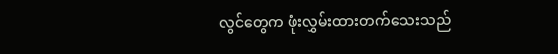လွင်တွေက ဖုံးလွှမ်းထားတက်သေးသည်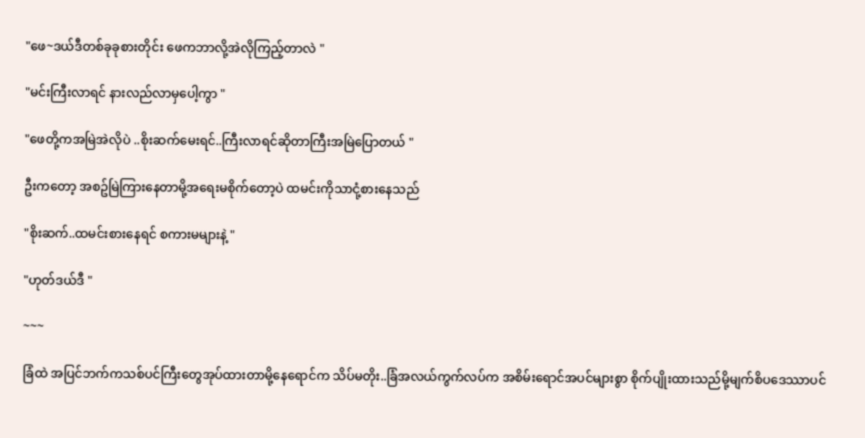"ဖေ~ဒယ်ဒီတစ်ခုခုစားတိုင်း ဖေကဘာလို့အဲလိုကြည့်တာလဲ "

"မင်းကြီးလာရင် နားလည်လာမှပေါ့ကွာ "

"ဖေတို့ကအမြဲအဲလိုပဲ ..စိုးဆက်မေးရင်..ကြီးလာရင်ဆိုတာကြီးအမြဲပြောတယ် "

ဦးကတော့ အစဥ်မြဲကြားနေတာမို့အရေးမစိုက်တော့ပဲ ထမင်းကိုသာငုံ့စားနေသည်

"စိုးဆက်..ထမင်းစားနေရင် စကားမများနဲ့ "

"ဟုတ်ဒယ်ဒီ "

~~~

ခြံထဲ အပြင်ဘက်ကသစ်ပင်ကြီးတွေအုပ်ထားတာမို့နေရောင်က သိပ်မတိုး..ခြံအလယ်ကွက်လပ်က အစိမ်းရောင်အပင်များစွာ စိုက်ပျိုးထားသည်မို့မျက်စိပဒေဿာပင်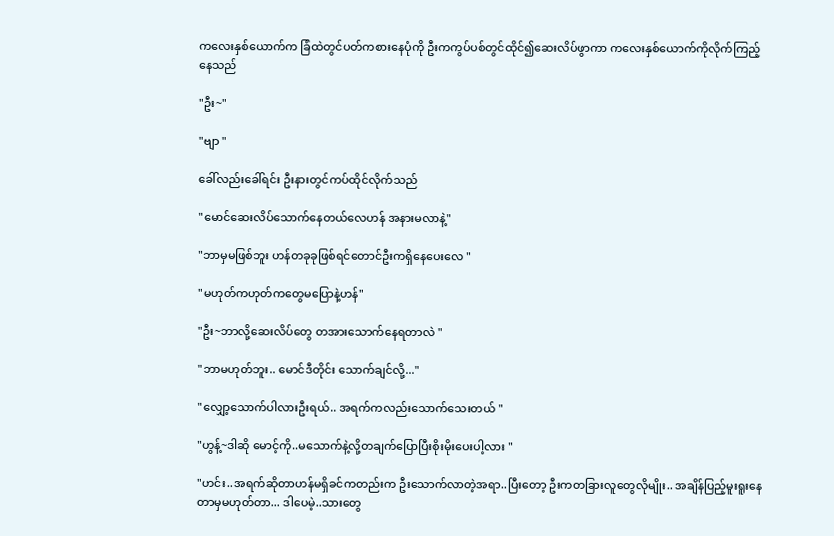ကလေးနှစ်ယောက်က ခြံထဲတွင်ပတ်ကစားနေပုံကို ဦးကကွပ်ပစ်တွင်ထိုင်၍ဆေးလိပ်ဖွာကာ ကလေးနှစ်ယောက်ကိုလိုက်ကြည့်နေသည်

"ဦး~"

"ဗျာ "

ခေါ်လည်းခေါ်ရင်း ဦးနားတွင်ကပ်ထိုင်လိုက်သည်

"မောင်ဆေးလိပ်သောက်နေတယ်လေဟန် အနားမလာနဲ့"

"ဘာမှမဖြစ်ဘူး ဟန်တခုခုဖြစ်ရင်တောင်ဦးကရှိနေပေးလေ "

"မဟုတ်ကဟုတ်ကတွေမပြောနဲ့ဟန်"

"ဦး~ဘာလို့ဆေးလိပ်တွေ တအားသောက်နေရတာလဲ "

"ဘာမဟုတ်ဘူး.. မောင်ဒီတိုင်း သောက်ချင်လို့..."

"လျှော့သောက်ပါလားဦးရယ်.. အရက်ကလည်းသောက်သေးတယ် "

"ဟွန့်~ဒါဆို မောင့်ကို..မသောက်နဲ့လို့တချက်ပြောပြီးစိုးမိုးပေးပါ့လား "

"ဟင်း..အရက်ဆိုတာဟန်မရှိခင်ကတည်းက ဦးသောက်လာတဲ့အရာ..ပြီးတော့ ဦးကတခြားလူတွေလိုမျိုး.. အချိန်ပြည့်မူးရူးနေတာမှမဟုတ်တာ... ဒါပေမဲ့..သားတွေ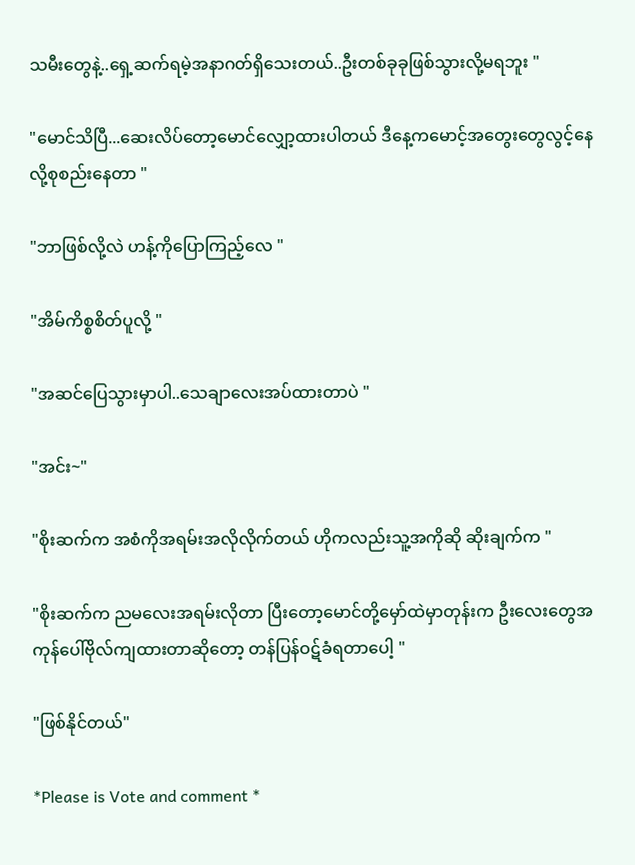သမီးတွေနဲ့..ရှေ့ဆက်ရမဲ့အနာဂတ်ရှိသေးတယ်..ဦးတစ်ခုခုဖြစ်သွားလို့မရဘူး "

"မောင်သိပြီ...ဆေးလိပ်တော့မောင်လျှော့ထားပါတယ် ဒီနေ့ကမောင့်အတွေးတွေလွင့်နေလို့စုစည်းနေတာ "

"ဘာဖြစ်လို့လဲ ဟန့်ကိုပြောကြည့်လေ "

"အိမ်ကိစ္စစိတ်ပူလို့ "

"အဆင်ပြေသွားမှာပါ..သေချာလေးအပ်ထားတာပဲ "

"အင်း~"

"စိုးဆက်က အစံကိုအရမ်းအလိုလိုက်တယ် ဟိုကလည်းသူ့အကိုဆို ဆိုးချက်က "

"စိုးဆက်က ညမလေးအရမ်းလိုတာ ပြီးတော့မောင်တို့မှော်ထဲမှာတုန်းက ဦးလေးတွေအကုန်ပေါ်ဗိုလ်ကျထားတာဆိုတော့ တန်ပြန်ဝဋ်ခံရတာပေါ့ "

"ဖြစ်နိုင်တယ်"

*Please is Vote and comment *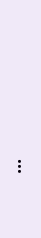...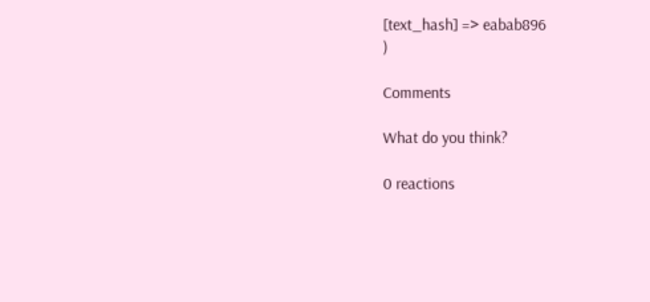[text_hash] => eabab896
)

Comments

What do you think?

0 reactions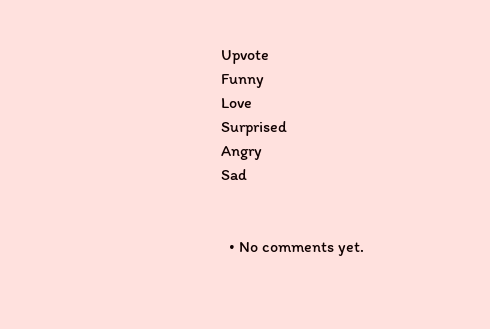Upvote
Funny
Love
Surprised
Angry
Sad


  • No comments yet.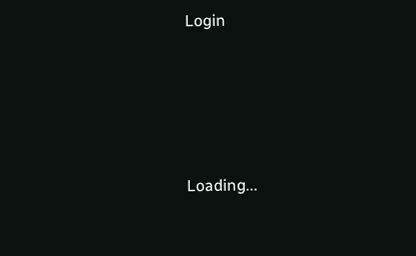Login





Loading...